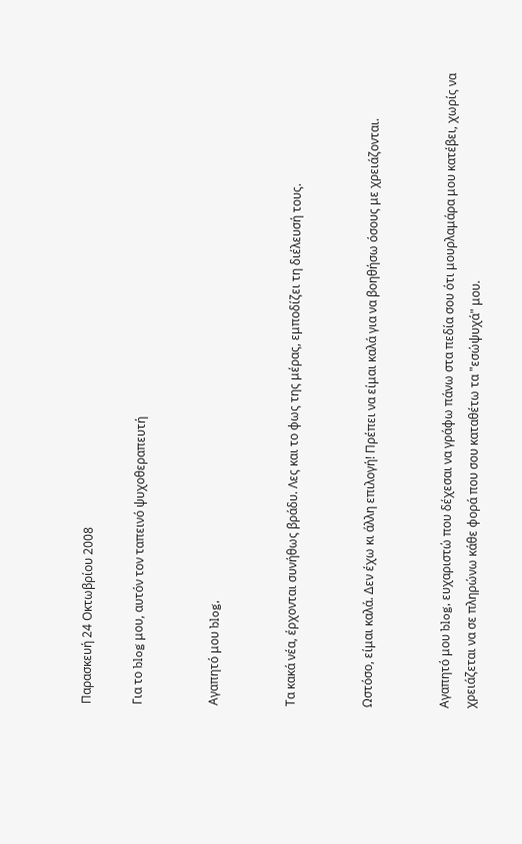Παρασκευή 24 Οκτωβρίου 2008

Για το blog μου, αυτόν τον ταπεινό ψυχοθεραπευτή


Αγαπητό μου blog,


Τα κακά νέα, έρχονται συνήθως βράδυ. Λες και το φως της μέρας, εμποδίζει τη διέλευσή τους.


Ωστόσο, είμαι καλά. Δεν έχω κι άλλη επιλογή! Πρέπει να είμαι καλά για να βοηθήσω όσους με χρειάζονται.


Αγαπητό μου blog, ευχαριστώ που δέχεσαι να γράφω πάνω στα πεδία σου ότι μουρλαμάρα μου κατέβει, χωρίς να χρειάζεται να σε πληρώνω κάθε φορά που σου καταθέτω τα "εσώψυχά" μου.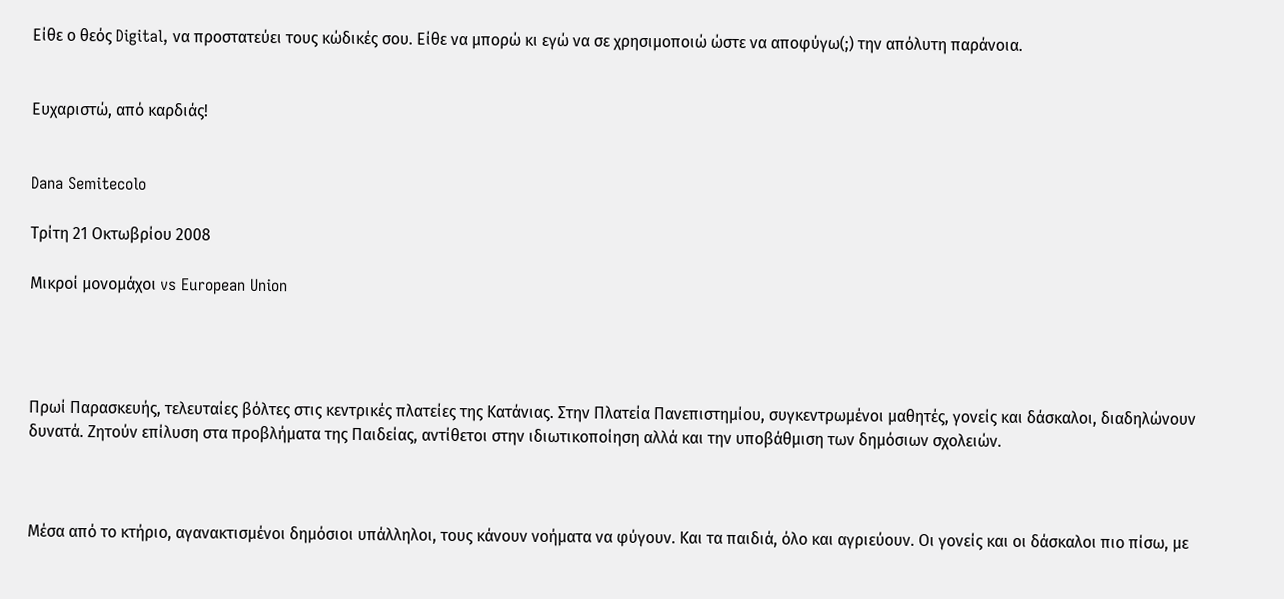Είθε ο θεός Digital, να προστατεύει τους κώδικές σου. Είθε να μπορώ κι εγώ να σε χρησιμοποιώ ώστε να αποφύγω(;) την απόλυτη παράνοια.


Ευχαριστώ, από καρδιάς!


Dana Semitecolo

Τρίτη 21 Οκτωβρίου 2008

Μικροί μονομάχοι vs European Union




Πρωί Παρασκευής, τελευταίες βόλτες στις κεντρικές πλατείες της Κατάνιας. Στην Πλατεία Πανεπιστημίου, συγκεντρωμένοι μαθητές, γονείς και δάσκαλοι, διαδηλώνουν δυνατά. Ζητούν επίλυση στα προβλήματα της Παιδείας, αντίθετοι στην ιδιωτικοποίηση αλλά και την υποβάθμιση των δημόσιων σχολειών.



Μέσα από το κτήριο, αγανακτισμένοι δημόσιοι υπάλληλοι, τους κάνουν νοήματα να φύγουν. Και τα παιδιά, όλο και αγριεύουν. Οι γονείς και οι δάσκαλοι πιο πίσω, με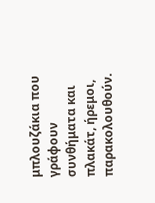μπλουζάκια που γράφουν συνθήματα και πλακάτ, ήρεμοι, παρακολουθούν.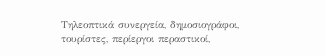Τηλεοπτικά συνεργεία, δημοσιογράφοι, τουρίστες, περίεργοι περαστικοί,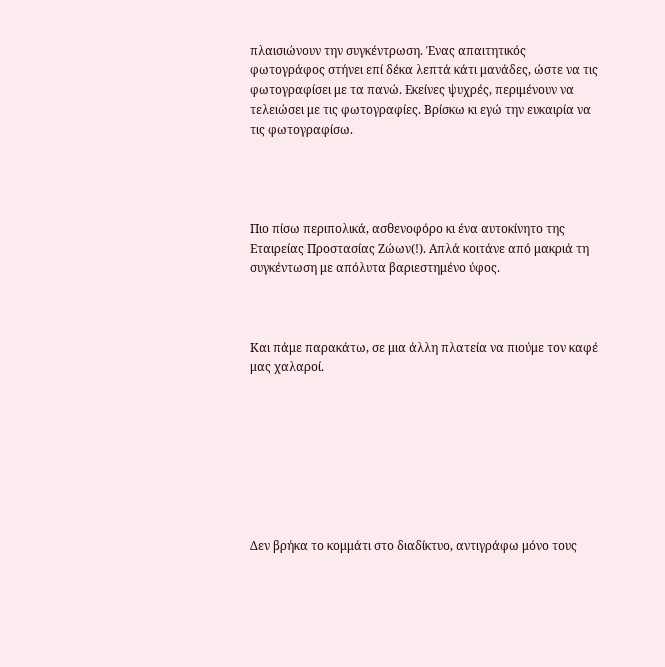πλαισιώνουν την συγκέντρωση. Ένας απαιτητικός φωτογράφος στήνει επί δέκα λεπτά κάτι μανάδες, ώστε να τις φωτογραφίσει με τα πανώ. Εκείνες ψυχρές, περιμένουν να τελειώσει με τις φωτογραφίες. Βρίσκω κι εγώ την ευκαιρία να τις φωτογραφίσω.




Πιο πίσω περιπολικά, ασθενοφόρο κι ένα αυτοκίνητο της Εταιρείας Προστασίας Ζώων(!). Απλά κοιτάνε από μακριά τη συγκέντωση με απόλυτα βαριεστημένο ύφος.



Και πάμε παρακάτω, σε μια άλλη πλατεία να πιούμε τον καφέ μας χαλαροί.








Δεν βρήκα το κομμάτι στο διαδίκτυο, αντιγράφω μόνο τους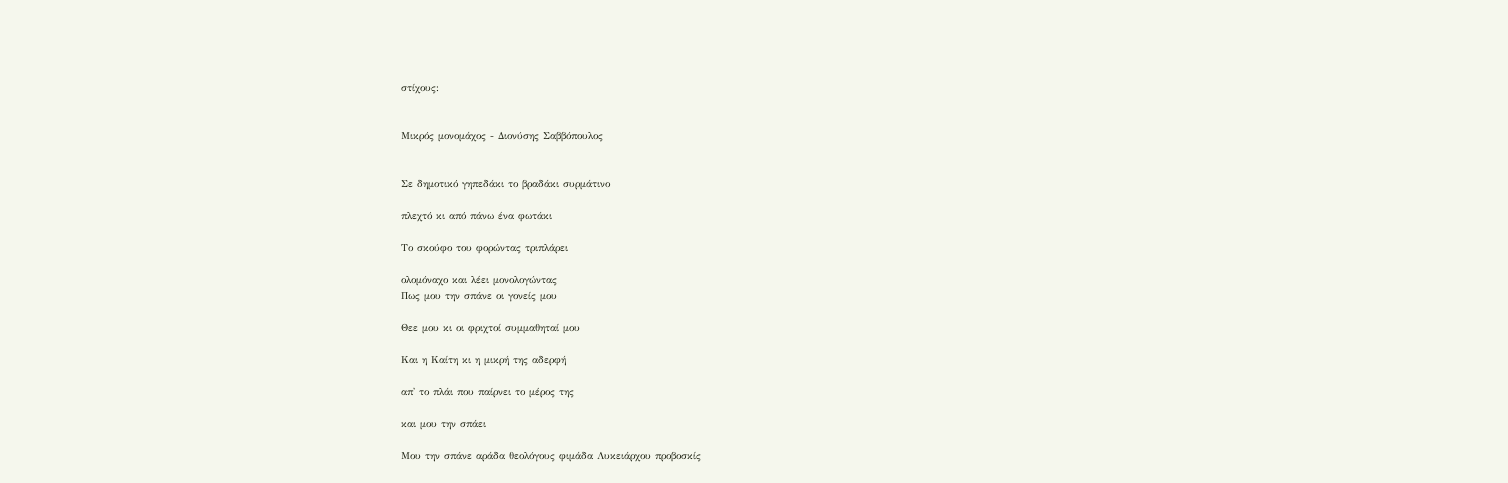στίχους:


Μικρός μονομάχος - Διονύσης Σαββόπουλος


Σε δημοτικό γηπεδάκι το βραδάκι συρμάτινο

πλεχτό κι από πάνω ένα φωτάκι

Το σκούφο του φορώντας τριπλάρει

ολομόναχο και λέει μονολογώντας
Πως μου την σπάνε οι γονείς μου

Θεε μου κι οι φριχτοί συμμαθηταί μου

Και η Καίτη κι η μικρή της αδερφή

απ' το πλάι που παίρνει το μέρος της

και μου την σπάει

Μου την σπάνε αράδα θεολόγους φιμάδα Λυκειάρχου προβοσκίς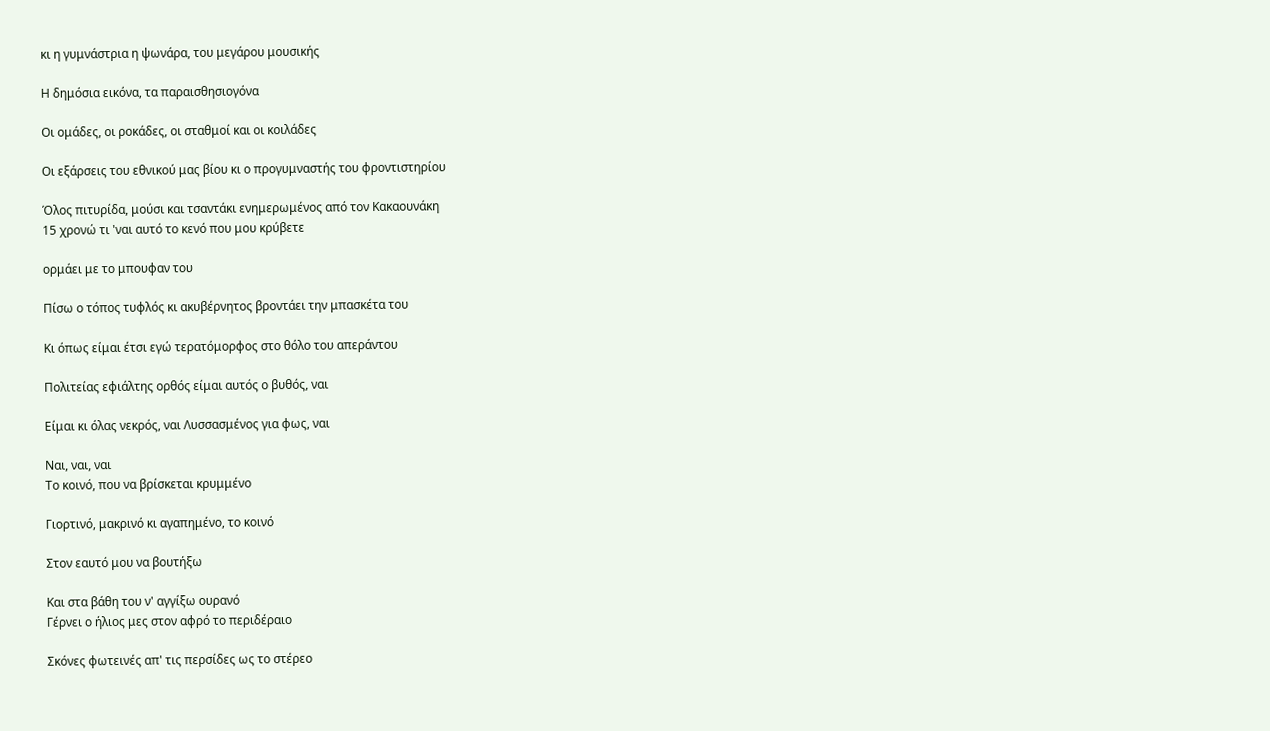κι η γυμνάστρια η ψωνάρα, του μεγάρου μουσικής

Η δημόσια εικόνα, τα παραισθησιογόνα

Οι ομάδες, οι ροκάδες, οι σταθμοί και οι κοιλάδες

Οι εξάρσεις του εθνικού μας βίου κι ο προγυμναστής του φροντιστηρίου

Όλος πιτυρίδα, μούσι και τσαντάκι ενημερωμένος από τον Κακαουνάκη
15 χρονώ τι 'ναι αυτό το κενό που μου κρύβετε

ορμάει με το μπουφαν του

Πίσω ο τόπος τυφλός κι ακυβέρνητος βροντάει την μπασκέτα του

Κι όπως είμαι έτσι εγώ τερατόμορφος στο θόλο του απεράντου

Πολιτείας εφιάλτης ορθός είμαι αυτός ο βυθός, ναι

Είμαι κι όλας νεκρός, ναι Λυσσασμένος για φως, ναι

Ναι, ναι, ναι
Το κοινό, που να βρίσκεται κρυμμένο

Γιορτινό, μακρινό κι αγαπημένο, το κοινό

Στον εαυτό μου να βουτήξω

Και στα βάθη του ν' αγγίξω ουρανό
Γέρνει ο ήλιος μες στον αφρό το περιδέραιο

Σκόνες φωτεινές απ' τις περσίδες ως το στέρεο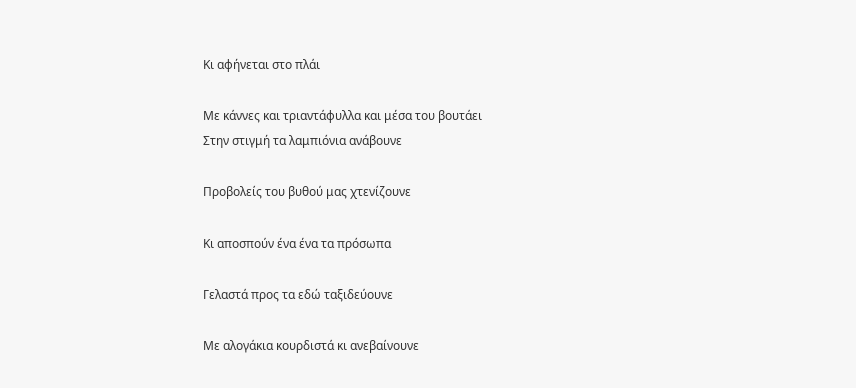Κι αφήνεται στο πλάι

Με κάννες και τριαντάφυλλα και μέσα του βουτάει
Στην στιγμή τα λαμπιόνια ανάβουνε

Προβολείς του βυθού μας χτενίζουνε

Κι αποσπούν ένα ένα τα πρόσωπα

Γελαστά προς τα εδώ ταξιδεύουνε

Με αλογάκια κουρδιστά κι ανεβαίνουνε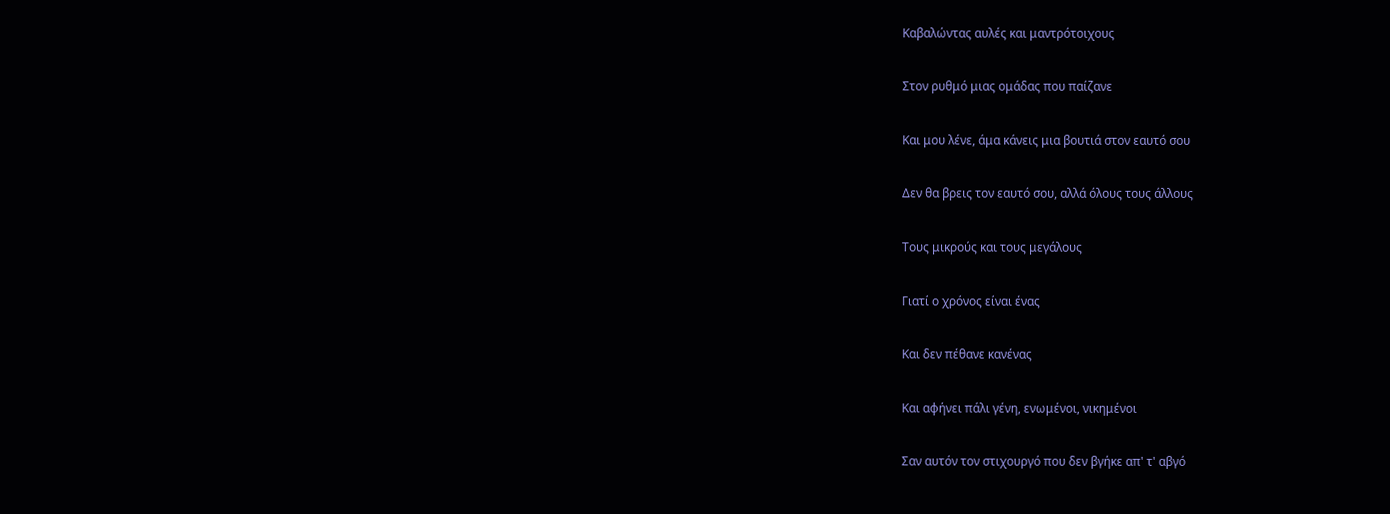Καβαλώντας αυλές και μαντρότοιχους

Στον ρυθμό μιας ομάδας που παίζανε

Και μου λένε, άμα κάνεις μια βουτιά στον εαυτό σου

Δεν θα βρεις τον εαυτό σου, αλλά όλους τους άλλους

Τους μικρούς και τους μεγάλους

Γιατί ο χρόνος είναι ένας

Και δεν πέθανε κανένας

Και αφήνει πάλι γένη, ενωμένοι, νικημένοι

Σαν αυτόν τον στιχουργό που δεν βγήκε απ' τ' αβγό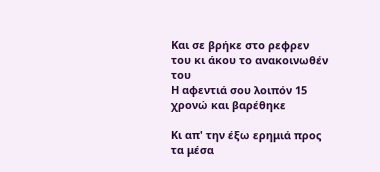Και σε βρήκε στο ρεφρεν του κι άκου το ανακοινωθέν του
Η αφεντιά σου λοιπόν 15 χρονώ και βαρέθηκε

Κι απ' την έξω ερημιά προς τα μέσα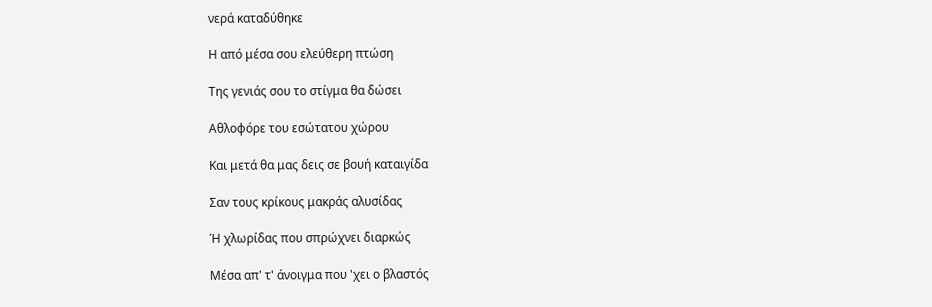νερά καταδύθηκε

Η από μέσα σου ελεύθερη πτώση

Της γενιάς σου το στίγμα θα δώσει

Αθλοφόρε του εσώτατου χώρου

Και μετά θα μας δεις σε βουή καταιγίδα

Σαν τους κρίκους μακράς αλυσίδας

Ή χλωρίδας που σπρώχνει διαρκώς

Μέσα απ' τ' άνοιγμα που 'χει ο βλαστός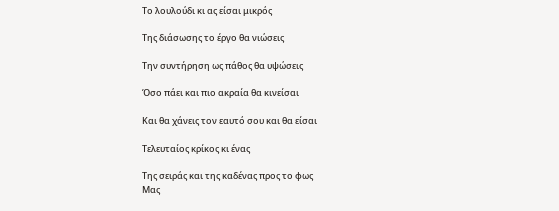Το λουλούδι κι ας είσαι μικρός

Της διάσωσης το έργο θα νιώσεις

Την συντήρηση ως πάθος θα υψώσεις

Όσο πάει και πιο ακραία θα κινείσαι

Και θα χάνεις τον εαυτό σου και θα είσαι

Τελευταίος κρίκος κι ένας

Της σειράς και της καδένας προς το φως
Μας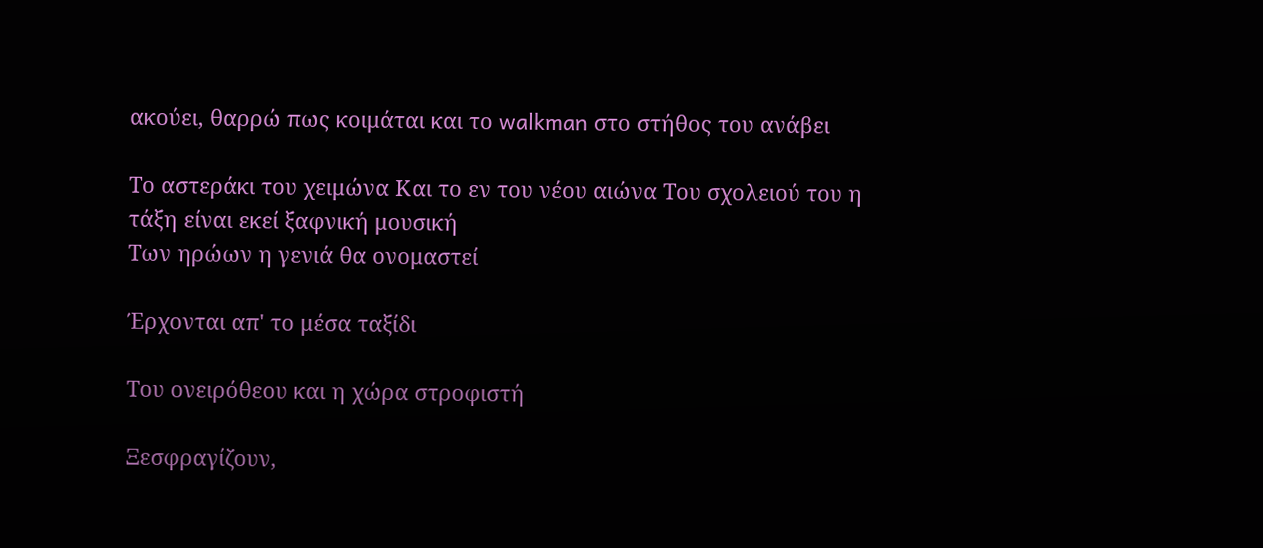ακούει, θαρρώ πως κοιμάται και το walkman στο στήθος του ανάβει

Το αστεράκι του χειμώνα Και το εν του νέου αιώνα Του σχολειού του η τάξη είναι εκεί ξαφνική μουσική
Των ηρώων η γενιά θα ονομαστεί

Έρχονται απ' το μέσα ταξίδι

Του ονειρόθεου και η χώρα στροφιστή

Ξεσφραγίζουν,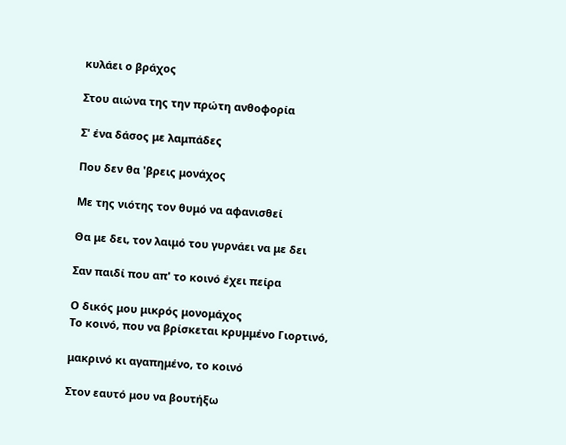κυλάει ο βράχος

Στου αιώνα της την πρώτη ανθοφορία

Σ' ένα δάσος με λαμπάδες

Που δεν θα 'βρεις μονάχος

Με της νιότης τον θυμό να αφανισθεί

Θα με δει, τον λαιμό του γυρνάει να με δει

Σαν παιδί που απ' το κοινό έχει πείρα

Ο δικός μου μικρός μονομάχος
Το κοινό, που να βρίσκεται κρυμμένο Γιορτινό,

μακρινό κι αγαπημένο, το κοινό

Στον εαυτό μου να βουτήξω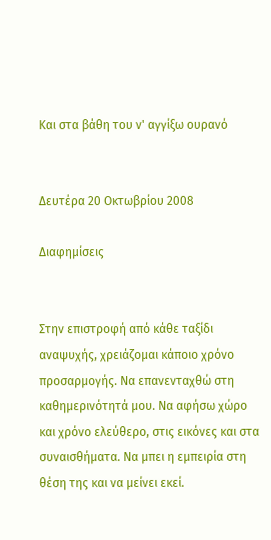Και στα βάθη του ν' αγγίξω ουρανό


Δευτέρα 20 Οκτωβρίου 2008

Διαφημίσεις


Στην επιστροφή από κάθε ταξίδι αναψυχής, χρειάζομαι κάποιο χρόνο προσαρμογής. Να επανενταχθώ στη καθημερινότητά μου. Να αφήσω χώρο και χρόνο ελεύθερο, στις εικόνες και στα συναισθήματα. Να μπει η εμπειρία στη θέση της και να μείνει εκεί.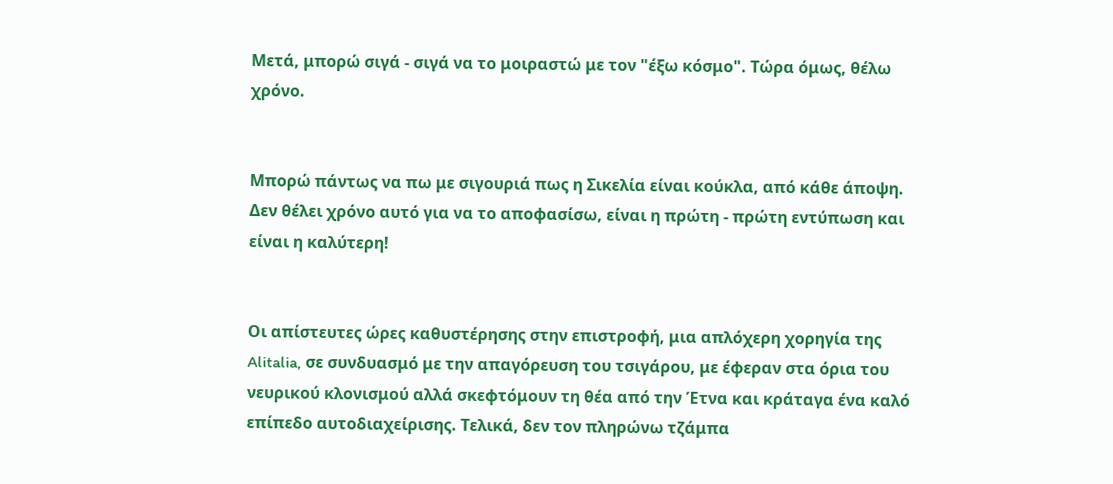Μετά, μπορώ σιγά - σιγά να το μοιραστώ με τον "έξω κόσμο". Τώρα όμως, θέλω χρόνο.


Μπορώ πάντως να πω με σιγουριά πως η Σικελία είναι κούκλα, από κάθε άποψη. Δεν θέλει χρόνο αυτό για να το αποφασίσω, είναι η πρώτη - πρώτη εντύπωση και είναι η καλύτερη!


Οι απίστευτες ώρες καθυστέρησης στην επιστροφή, μια απλόχερη χορηγία της Alitalia, σε συνδυασμό με την απαγόρευση του τσιγάρου, με έφεραν στα όρια του νευρικού κλονισμού αλλά σκεφτόμουν τη θέα από την Έτνα και κράταγα ένα καλό επίπεδο αυτοδιαχείρισης. Τελικά, δεν τον πληρώνω τζάμπα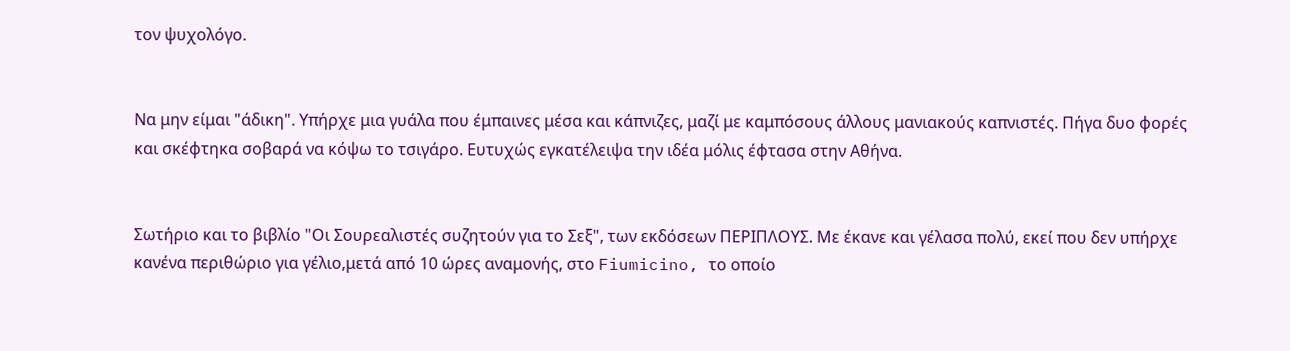τον ψυχολόγο.


Να μην είμαι "άδικη". Υπήρχε μια γυάλα που έμπαινες μέσα και κάπνιζες, μαζί με καμπόσους άλλους μανιακούς καπνιστές. Πήγα δυο φορές και σκέφτηκα σοβαρά να κόψω το τσιγάρο. Ευτυχώς εγκατέλειψα την ιδέα μόλις έφτασα στην Αθήνα.


Σωτήριο και το βιβλίο "Οι Σουρεαλιστές συζητούν για το Σεξ", των εκδόσεων ΠΕΡΙΠΛΟΥΣ. Με έκανε και γέλασα πολύ, εκεί που δεν υπήρχε κανένα περιθώριο για γέλιο,μετά από 10 ώρες αναμονής, στο Fiumicino, το οποίο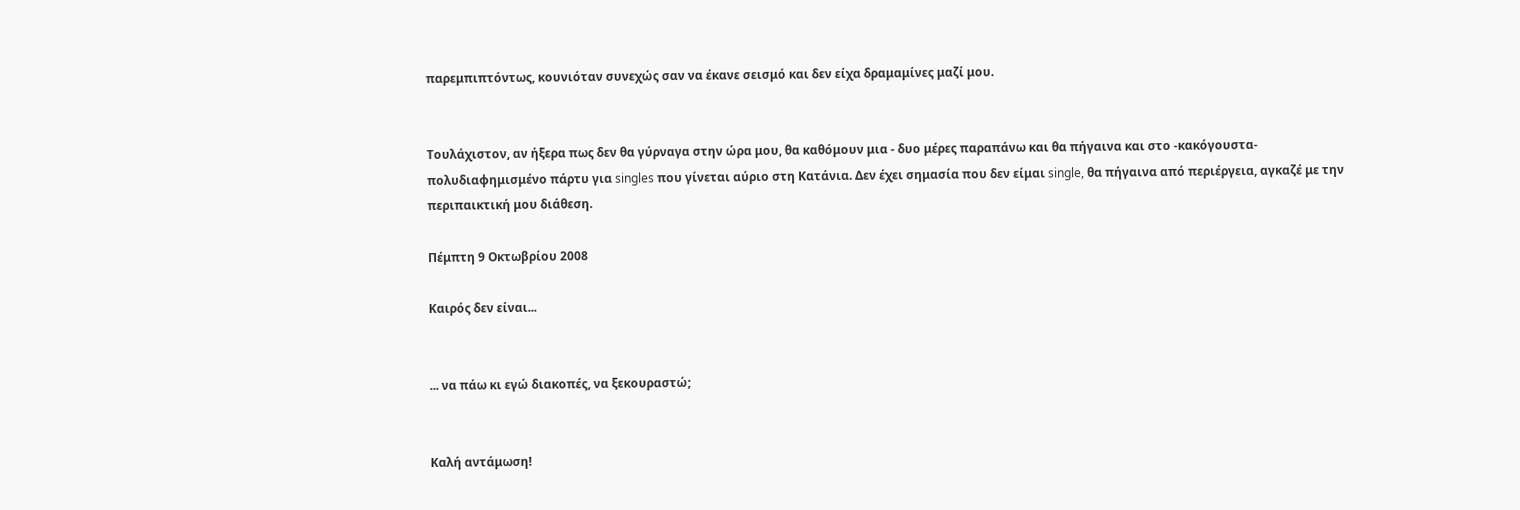παρεμπιπτόντως, κουνιόταν συνεχώς σαν να έκανε σεισμό και δεν είχα δραμαμίνες μαζί μου.


Τουλάχιστον, αν ήξερα πως δεν θα γύρναγα στην ώρα μου, θα καθόμουν μια - δυο μέρες παραπάνω και θα πήγαινα και στο -κακόγουστα- πολυδιαφημισμένο πάρτυ για singles που γίνεται αύριο στη Κατάνια. Δεν έχει σημασία που δεν είμαι single, θα πήγαινα από περιέργεια, αγκαζέ με την περιπαικτική μου διάθεση.

Πέμπτη 9 Οκτωβρίου 2008

Καιρός δεν είναι...


... να πάω κι εγώ διακοπές, να ξεκουραστώ;


Καλή αντάμωση!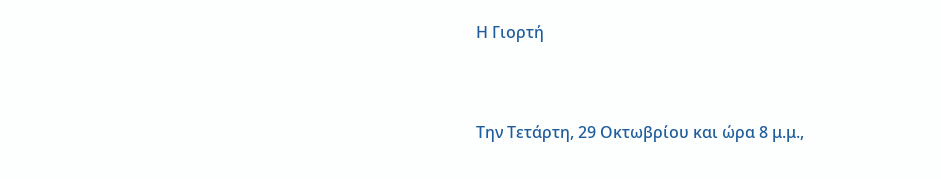Η Γιορτή


Την Τετάρτη, 29 Οκτωβρίου και ώρα 8 μ.μ.,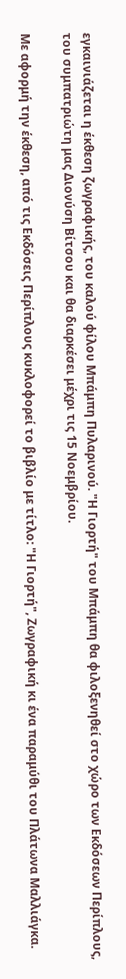εγκαινιάζεται η έκθεση ζωγραφικής, του καλού φίλου Μπάμπη Πυλαρινού. "Η Γιορτή" του Μπάμπη θα φιλοξενηθεί στο χώρο των Εκδόσεων Περίπλους, του συμπατριώτη μας Διονύση Βίτσου και θα διαρκέσει μέχρι τις 15 Νοεμβρίου.

Με αφορμή την έκθεση, από τις Εκδόσεις Περίπλους κυκλοφορεί το βιβλίο με τίτλο: "Η Γιορτή", Ζωγραφική κι ένα παραμύθι του Πλάτωνα Μαλλιάγκα.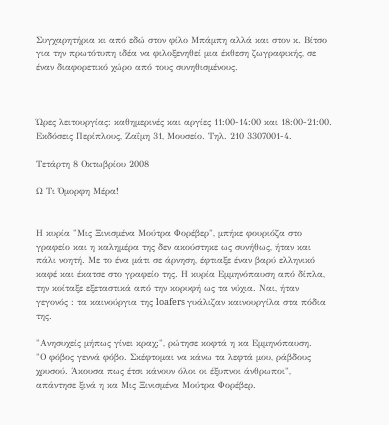Συγχαρητήρια κι από εδώ στον φίλο Μπάμπη αλλά και στον κ. Βίτσο για την πρωτότυπη ιδέα να φιλοξενηθεί μια έκθεση ζωγραφικής, σε έναν διαφορετικό χώρο από τους συνηθισμένους.



Ώρες λειτουργίας: καθημερινές και αργίες 11:00-14:00 και 18:00-21:00. Εκδόσεις Περίπλους, Ζαΐμη 31, Μουσείο. Τηλ. 210 3307001-4.

Τετάρτη 8 Οκτωβρίου 2008

Ω Τι Όμορφη Μέρα!


Η κυρία "Μις Ξινισμένα Μούτρα Φορέβερ", μπήκε φουριόζα στο γραφείο και η καλημέρα της δεν ακούστηκε ως συνήθως, ήταν και πάλι νοητή. Με το ένα μάτι σε άρνηση, έφτιαξε έναν βαρύ ελληνικό καφέ και έκατσε στο γραφείο της. Η κυρία Εμμηνόπαυση από δίπλα, την κοίταξε εξεταστικά από την κορυφή ως τα νύχια. Ναι, ήταν γεγονός : τα καινούργια της loafers γυάλιζαν καινουργίλα στα πόδια της.

"Ανησυχείς μήπως γίνει κραχ;", ρώτησε κοφτά η κα Εμμηνόπαυση.
"Ο φόβος γεννά φόβο. Σκέφτομαι να κάνω τα λεφτά μου, ράβδους χρυσού. Άκουσα πως έτσι κάνουν όλοι οι έξυπνοι άνθρωποι", απάντησε ξινά η κα Μις Ξινισμένα Μούτρα Φορέβερ.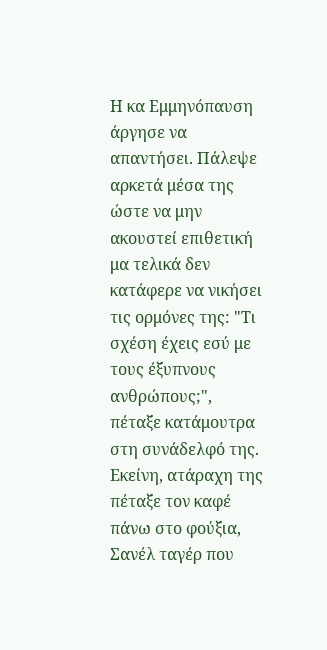Η κα Εμμηνόπαυση άργησε να απαντήσει. Πάλεψε αρκετά μέσα της ώστε να μην ακουστεί επιθετική μα τελικά δεν κατάφερε να νικήσει τις ορμόνες της: "Τι σχέση έχεις εσύ με τους έξυπνους ανθρώπους;", πέταξε κατάμουτρα στη συνάδελφό της. Εκείνη, ατάραχη της πέταξε τον καφέ πάνω στο φούξια, Σανέλ ταγέρ που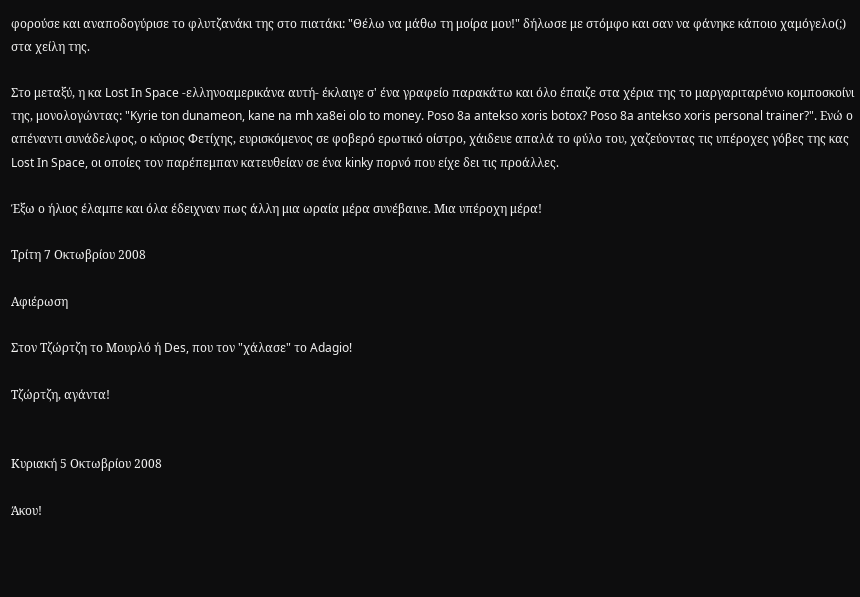φορούσε και αναποδογύρισε το φλυτζανάκι της στο πιατάκι: "Θέλω να μάθω τη μοίρα μου!" δήλωσε με στόμφο και σαν να φάνηκε κάποιο χαμόγελο(;) στα χείλη της.

Στο μεταξύ, η κα Lost In Space -ελληνοαμερικάνα αυτή- έκλαιγε σ' ένα γραφείο παρακάτω και όλο έπαιζε στα χέρια της το μαργαριταρένιο κομποσκοίνι της, μονολογώντας: "Kyrie ton dunameon, kane na mh xa8ei olo to money. Poso 8a antekso xoris botox? Poso 8a antekso xoris personal trainer?". Ενώ ο απέναντι συνάδελφος, ο κύριος Φετίχης, ευρισκόμενος σε φοβερό ερωτικό οίστρο, χάιδευε απαλά το φύλο του, χαζεύοντας τις υπέροχες γόβες της κας Lost In Space, οι οποίες τον παρέπεμπαν κατευθείαν σε ένα kinky πορνό που είχε δει τις προάλλες.

Έξω ο ήλιος έλαμπε και όλα έδειχναν πως άλλη μια ωραία μέρα συνέβαινε. Μια υπέροχη μέρα!

Τρίτη 7 Οκτωβρίου 2008

Αφιέρωση

Στον Τζώρτζη το Μουρλό ή Des, που τον "χάλασε" το Adagio!

Τζώρτζη, αγάντα!


Κυριακή 5 Οκτωβρίου 2008

Άκου!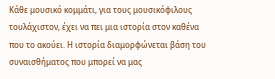Κάθε μουσικό κομμάτι, για τους μουσικόφιλους τουλάχιστον, έχει να πει μια ιστορία στον καθένα που το ακούει. Η ιστορία διαμορφώνεται βάση του συναισθήματος που μπορεί να μας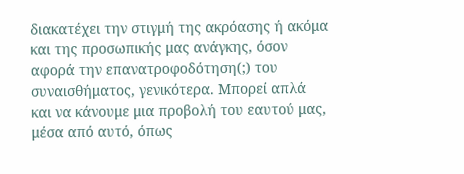διακατέχει την στιγμή της ακρόασης ή ακόμα και της προσωπικής μας ανάγκης, όσον αφορά την επανατροφοδότηση(;) του συναισθήματος, γενικότερα. Μπορεί απλά και να κάνουμε μια προβολή του εαυτού μας, μέσα από αυτό, όπως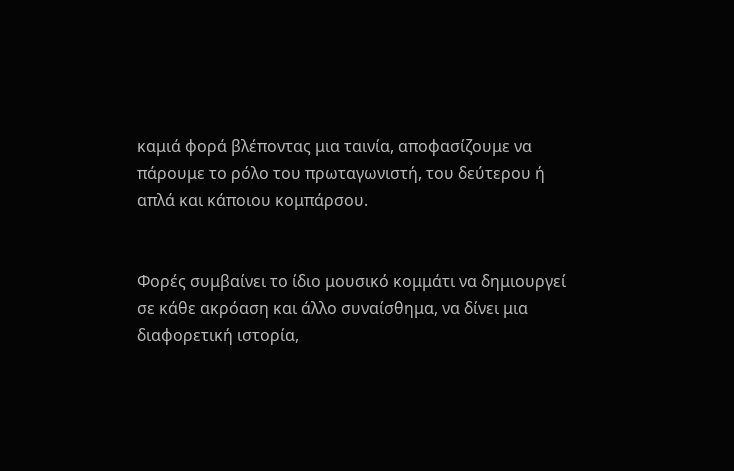καμιά φορά βλέποντας μια ταινία, αποφασίζουμε να πάρουμε το ρόλο του πρωταγωνιστή, του δεύτερου ή απλά και κάποιου κομπάρσου.


Φορές συμβαίνει το ίδιο μουσικό κομμάτι να δημιουργεί σε κάθε ακρόαση και άλλο συναίσθημα, να δίνει μια διαφορετική ιστορία,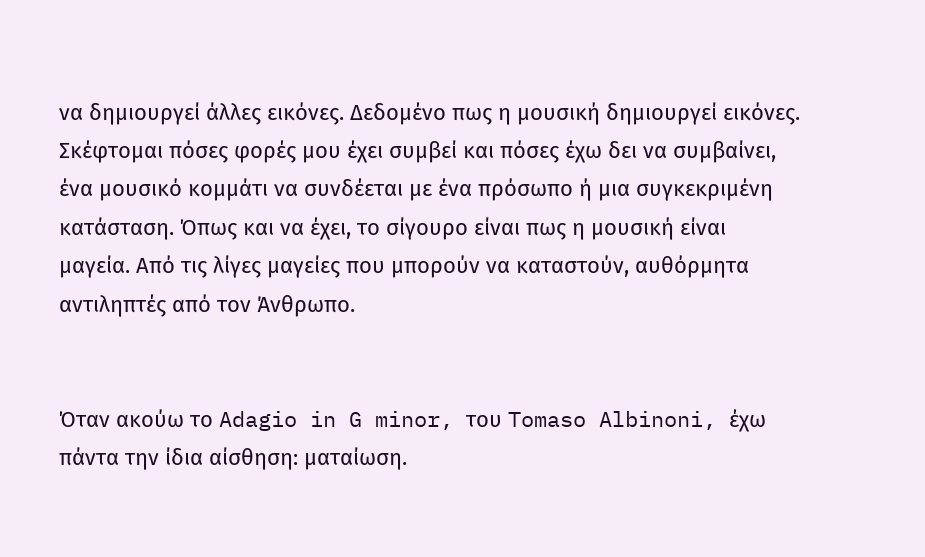να δημιουργεί άλλες εικόνες. Δεδομένο πως η μουσική δημιουργεί εικόνες. Σκέφτομαι πόσες φορές μου έχει συμβεί και πόσες έχω δει να συμβαίνει, ένα μουσικό κομμάτι να συνδέεται με ένα πρόσωπο ή μια συγκεκριμένη κατάσταση. Όπως και να έχει, το σίγουρο είναι πως η μουσική είναι μαγεία. Από τις λίγες μαγείες που μπορούν να καταστούν, αυθόρμητα αντιληπτές από τον Άνθρωπο.


Όταν ακούω το Adagio in G minor, του Tomaso Albinoni, έχω πάντα την ίδια αίσθηση: ματαίωση.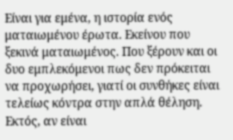Είναι για εμένα, η ιστορία ενός ματαιωμένου έρωτα. Εκείνου που ξεκινά ματαιωμένος. Που ξέρουν και οι δυο εμπλεκόμενοι πως δεν πρόκειται να προχωρήσει, γιατί οι συνθήκες είναι τελείως κόντρα στην απλά θέληση. Εκτός, αν είναι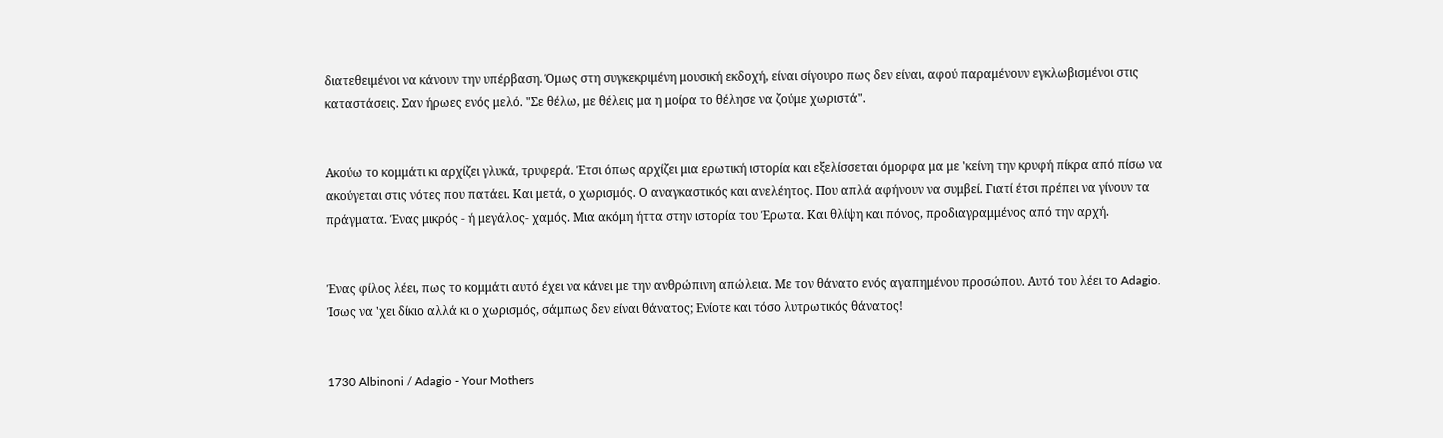διατεθειμένοι να κάνουν την υπέρβαση. Όμως στη συγκεκριμένη μουσική εκδοχή, είναι σίγουρο πως δεν είναι, αφού παραμένουν εγκλωβισμένοι στις καταστάσεις. Σαν ήρωες ενός μελό. "Σε θέλω, με θέλεις μα η μοίρα το θέλησε να ζούμε χωριστά".


Ακούω το κομμάτι κι αρχίζει γλυκά, τρυφερά. Έτσι όπως αρχίζει μια ερωτική ιστορία και εξελίσσεται όμορφα μα με 'κείνη την κρυφή πίκρα από πίσω να ακούγεται στις νότες που πατάει. Και μετά, ο χωρισμός. Ο αναγκαστικός και ανελέητος. Που απλά αφήνουν να συμβεί. Γιατί έτσι πρέπει να γίνουν τα πράγματα. Ένας μικρός - ή μεγάλος- χαμός. Μια ακόμη ήττα στην ιστορία του Έρωτα. Και θλίψη και πόνος, προδιαγραμμένος από την αρχή.


Ένας φίλος λέει, πως το κομμάτι αυτό έχει να κάνει με την ανθρώπινη απώλεια. Με τον θάνατο ενός αγαπημένου προσώπου. Αυτό του λέει το Adagio. Ίσως να 'χει δίκιο αλλά κι ο χωρισμός, σάμπως δεν είναι θάνατος; Ενίοτε και τόσο λυτρωτικός θάνατος!


1730 Albinoni / Adagio - Your Mothers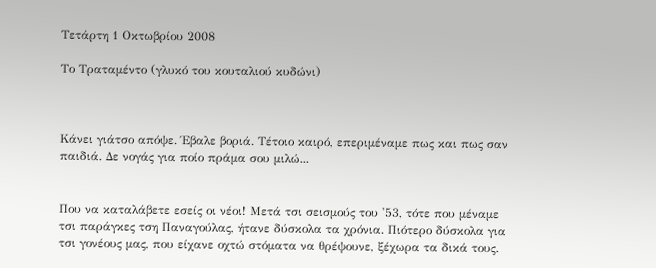Τετάρτη 1 Οκτωβρίου 2008

Το Τραταμέντο (γλυκό του κουταλιού κυδώνι)



Κάνει γιάτσο απόψε. Έβαλε βοριά. Τέτοιο καιρό, επεριμέναμε πως και πως σαν παιδιά. Δε νογάς για ποίο πράμα σου μιλώ...


Που να καταλάβετε εσείς οι νέοι! Μετά τσι σεισμούς του '53, τότε που μέναμε τσι παράγκες τση Παναγούλας, ήτανε δύσκολα τα χρόνια. Πιότερο δύσκολα για τσι γονέους μας, που είχανε οχτώ στόματα να θρέψουνε, ξέχωρα τα δικά τους.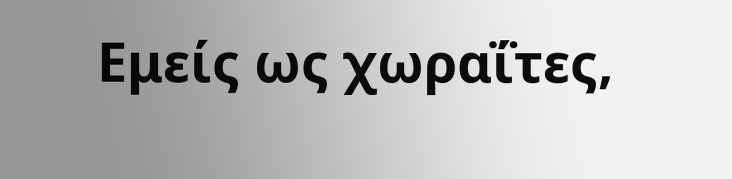Εμείς ως χωραΐτες,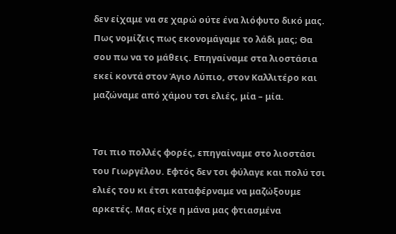δεν είχαμε να σε χαρώ ούτε ένα λιόφυτο δικό μας. Πως νομίζεις πως εκονομάγαμε το λάδι μας; Θα σου πω να το μάθεις. Επηγαίναμε στα λιοστάσια εκεί κοντά στον Άγιο Λύπιο, στον Καλλιτέρο και μαζώναμε από χάμου τσι ελιές, μία – μία.


Τσι πιο πολλές φορές, επηγαίναμε στο λιοστάσι του Γιωργέλου. Εφτός δεν τσι φύλαγε και πολύ τσι ελιές του κι έτσι καταφέρναμε να μαζώξουμε αρκετές. Μας είχε η μάνα μας φτιασμένα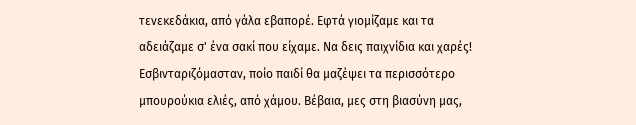τενεκεδάκια, από γάλα εβαπορέ. Εφτά γιομίζαμε και τα αδειάζαμε σ' ένα σακί που είχαμε. Να δεις παιχνίδια και χαρές! Εσβινταριζόμασταν, ποίο παιδί θα μαζέψει τα περισσότερο μπουρούκια ελιές, από χάμου. Βέβαια, μες στη βιασύνη μας,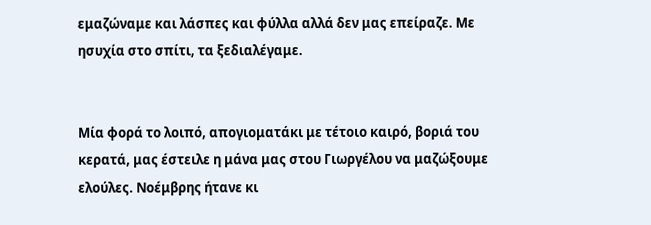εμαζώναμε και λάσπες και φύλλα αλλά δεν μας επείραζε. Με ησυχία στο σπίτι, τα ξεδιαλέγαμε.


Μία φορά το λοιπό, απογιοματάκι με τέτοιο καιρό, βοριά του κερατά, μας έστειλε η μάνα μας στου Γιωργέλου να μαζώξουμε ελούλες. Νοέμβρης ήτανε κι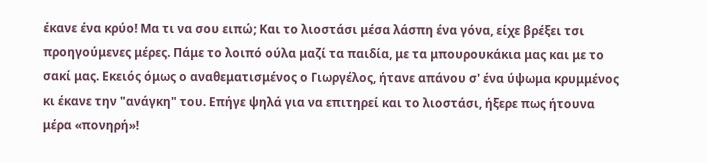έκανε ένα κρύο! Μα τι να σου ειπώ; Και το λιοστάσι μέσα λάσπη ένα γόνα, είχε βρέξει τσι προηγούμενες μέρες. Πάμε το λοιπό ούλα μαζί τα παιδία, με τα μπουρουκάκια μας και με το σακί μας. Εκειός όμως ο αναθεματισμένος ο Γιωργέλος, ήτανε απάνου σ' ένα ύψωμα κρυμμένος κι έκανε την "ανάγκη" του. Επήγε ψηλά για να επιτηρεί και το λιοστάσι, ήξερε πως ήτουνα μέρα «πονηρή»!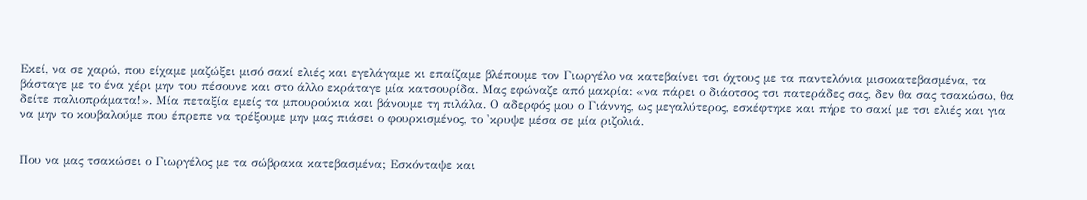Εκεί, να σε χαρώ, που είχαμε μαζώξει μισό σακί ελιές και εγελάγαμε κι επαίζαμε βλέπουμε τον Γιωργέλο να κατεβαίνει τσι όχτους με τα παντελόνια μισοκατεβασμένα, τα βάσταγε με το ένα χέρι μην του πέσουνε και στο άλλο εκράταγε μία κατσουρίδα. Μας εφώναζε από μακρία: «να πάρει ο διάοτσος τσι πατεράδες σας, δεν θα σας τσακώσω, θα δείτε παλιοπράματα!». Μία πεταξία εμείς τα μπουρούκια και βάνουμε τη πιλάλα. Ο αδερφός μου ο Γιάννης, ως μεγαλύτερος, εσκέφτηκε και πήρε το σακί με τσι ελιές και για να μην το κουβαλούμε που έπρεπε να τρέξουμε μην μας πιάσει ο φουρκισμένος, το 'κρυψε μέσα σε μία ριζολιά.


Που να μας τσακώσει ο Γιωργέλος με τα σώβρακα κατεβασμένα; Εσκόνταψε και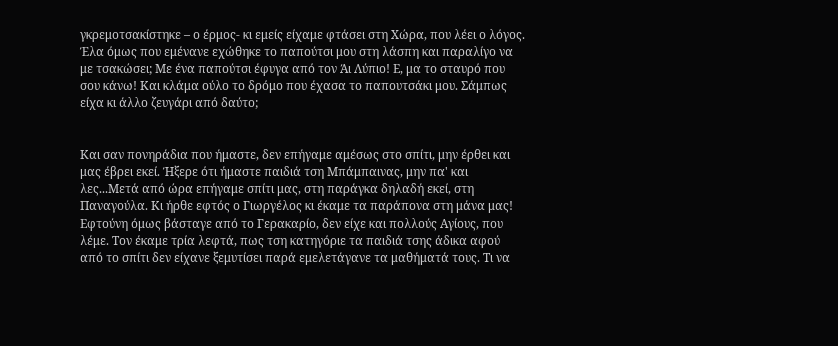γκρεμοτσακίστηκε – ο έρμος- κι εμείς είχαμε φτάσει στη Χώρα, που λέει ο λόγος. Έλα όμως που εμένανε εχώθηκε το παπούτσι μου στη λάσπη και παραλίγο να με τσακώσει; Με ένα παπούτσι έφυγα από τον Άι Λύπιο! Ε, μα το σταυρό που σου κάνω! Και κλάμα ούλο το δρόμο που έχασα το παπουτσάκι μου. Σάμπως είχα κι άλλο ζευγάρι από δαύτο;


Και σαν πονηράδια που ήμαστε, δεν επήγαμε αμέσως στο σπίτι, μην έρθει και μας έβρει εκεί. Ήξερε ότι ήμαστε παιδιά τση Μπάμπαινας, μην πα' και λες...Μετά από ώρα επήγαμε σπίτι μας, στη παράγκα δηλαδή εκεί, στη Παναγούλα. Κι ήρθε εφτός ο Γιωργέλος κι έκαμε τα παράπονα στη μάνα μας! Εφτούνη όμως βάσταγε από το Γερακαρίο, δεν είχε και πολλούς Αγίους, που λέμε. Τον έκαμε τρία λεφτά, πως τση κατηγόριε τα παιδιά τσης άδικα αφού από το σπίτι δεν είχανε ξεμυτίσει παρά εμελετάγανε τα μαθήματά τους. Τι να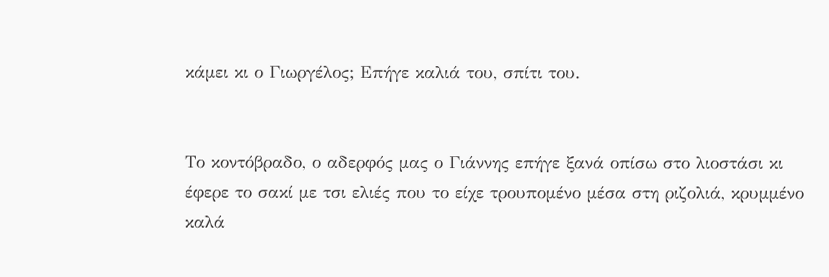κάμει κι ο Γιωργέλος; Επήγε καλιά του, σπίτι του.


Το κοντόβραδο, ο αδερφός μας ο Γιάννης επήγε ξανά οπίσω στο λιοστάσι κι έφερε το σακί με τσι ελιές που το είχε τρουπομένο μέσα στη ριζολιά, κρυμμένο καλά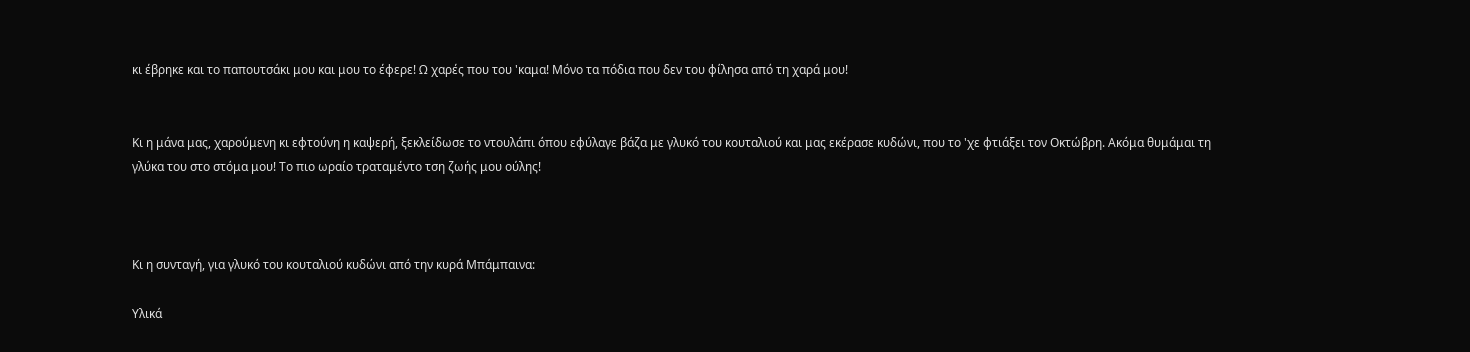κι έβρηκε και το παπουτσάκι μου και μου το έφερε! Ω χαρές που του 'καμα! Μόνο τα πόδια που δεν του φίλησα από τη χαρά μου!


Κι η μάνα μας, χαρούμενη κι εφτούνη η καψερή, ξεκλείδωσε το ντουλάπι όπου εφύλαγε βάζα με γλυκό του κουταλιού και μας εκέρασε κυδώνι, που το 'χε φτιάξει τον Οκτώβρη. Ακόμα θυμάμαι τη γλύκα του στο στόμα μου! Το πιο ωραίο τραταμέντο τση ζωής μου ούλης!



Κι η συνταγή, για γλυκό του κουταλιού κυδώνι από την κυρά Μπάμπαινα:

Υλικά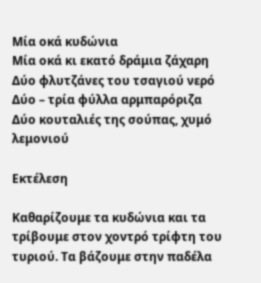Μία οκά κυδώνια
Μία οκά κι εκατό δράμια ζάχαρη
Δύο φλυτζάνες του τσαγιού νερό
Δύο – τρία φύλλα αρμπαρόριζα
Δύο κουταλιές της σούπας, χυμό λεμονιού

Εκτέλεση

Καθαρίζουμε τα κυδώνια και τα τρίβουμε στον χοντρό τρίφτη του τυριού. Τα βάζουμε στην παδέλα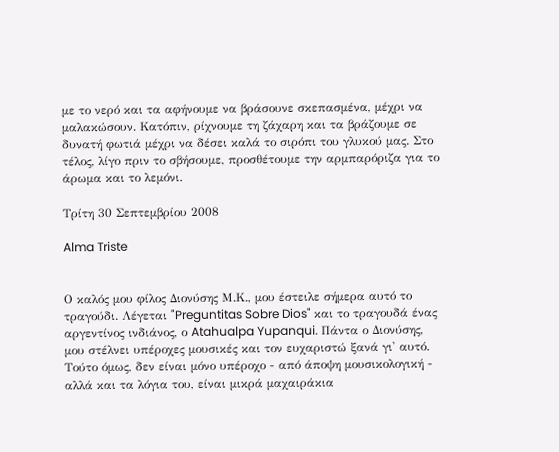με το νερό και τα αφήνουμε να βράσουνε σκεπασμένα, μέχρι να μαλακώσουν. Κατόπιν, ρίχνουμε τη ζάχαρη και τα βράζουμε σε δυνατή φωτιά μέχρι να δέσει καλά το σιρόπι του γλυκού μας. Στο τέλος, λίγο πριν το σβήσουμε, προσθέτουμε την αρμπαρόριζα για το άρωμα και το λεμόνι.

Τρίτη 30 Σεπτεμβρίου 2008

Alma Triste


Ο καλός μου φίλος Διονύσης Μ.Κ., μου έστειλε σήμερα αυτό το τραγούδι. Λέγεται "Preguntitas Sobre Dios" και το τραγουδά ένας αργεντίνος ινδιάνος, ο Atahualpa Yupanqui. Πάντα ο Διονύσης, μου στέλνει υπέροχες μουσικές και τον ευχαριστώ ξανά γι' αυτό. Τούτο όμως, δεν είναι μόνο υπέροχο - από άποψη μουσικολογική - αλλά και τα λόγια του, είναι μικρά μαχαιράκια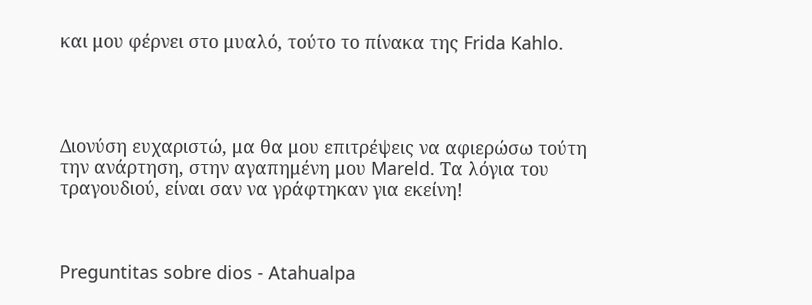και μου φέρνει στο μυαλό, τούτο το πίνακα της Frida Kahlo.




Διονύση ευχαριστώ, μα θα μου επιτρέψεις να αφιερώσω τούτη την ανάρτηση, στην αγαπημένη μου Mareld. Τα λόγια του τραγουδιού, είναι σαν να γράφτηκαν για εκείνη!



Preguntitas sobre dios - Atahualpa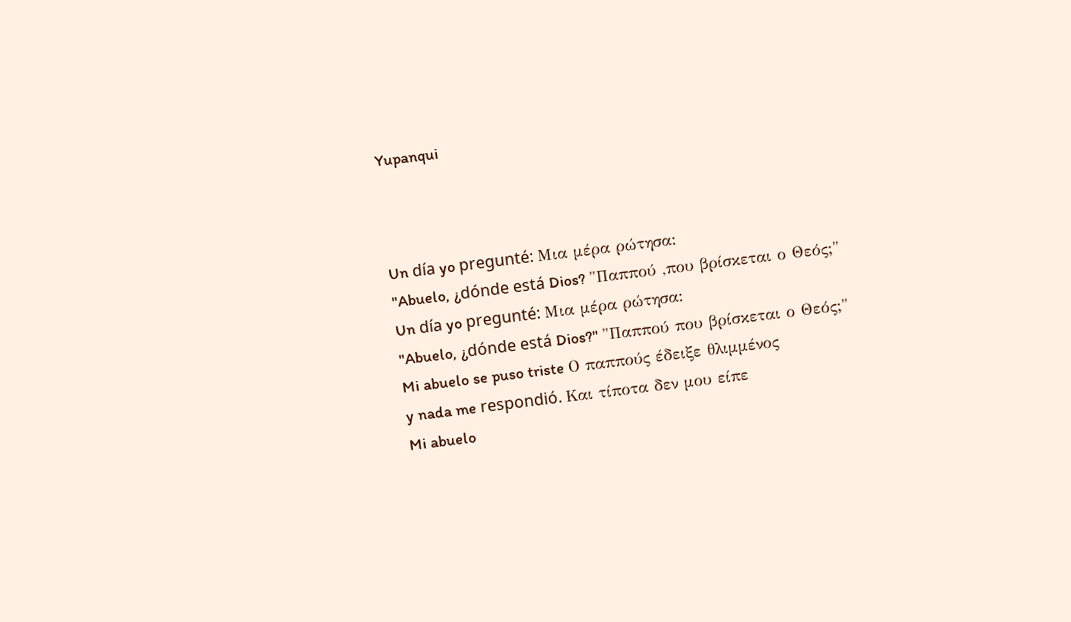Yupanqui



Un día yo pregunté: Μια μέρα ρώτησα:
"Abuelo, ¿dónde está Dios? "Παππού ,που βρίσκεται ο Θεός;"
Un día yo pregunté: Μια μέρα ρώτησα:
"Abuelo, ¿dónde está Dios?" "Παππού που βρίσκεται ο Θεός;"
Mi abuelo se puso triste Ο παππούς έδειξε θλιμμένος
y nada me respondió. Και τίποτα δεν μου είπε
Mi abuelo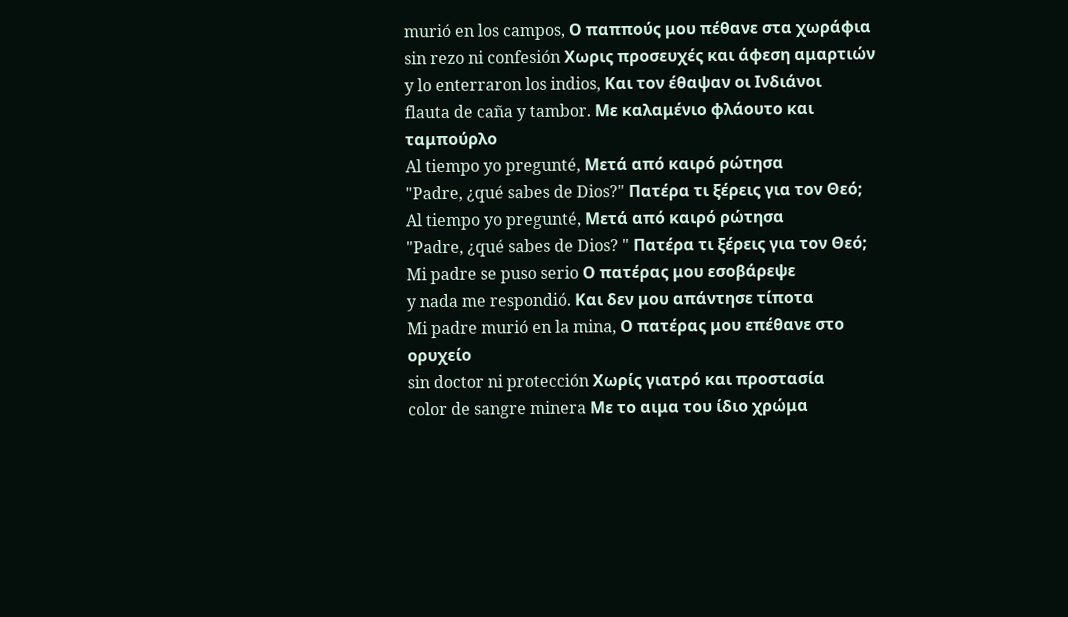murió en los campos, Ο παππούς μου πέθανε στα χωράφια
sin rezo ni confesión Χωρις προσευχές και άφεση αμαρτιών
y lo enterraron los indios, Και τον έθαψαν οι Ινδιάνοι
flauta de caña y tambor. Με καλαμένιο φλάουτο και ταμπούρλο
Al tiempo yo pregunté, Μετά από καιρό ρώτησα
"Padre, ¿qué sabes de Dios?" Πατέρα τι ξέρεις για τον Θεό;
Al tiempo yo pregunté, Μετά από καιρό ρώτησα
"Padre, ¿qué sabes de Dios? " Πατέρα τι ξέρεις για τον Θεό;
Mi padre se puso serio Ο πατέρας μου εσοβάρεψε
y nada me respondió. Και δεν μου απάντησε τίποτα
Mi padre murió en la mina, Ο πατέρας μου επέθανε στο ορυχείο
sin doctor ni protección Χωρίς γιατρό και προστασία
color de sangre minera Με το αιμα του ίδιο χρώμα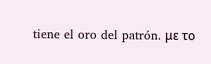tiene el oro del patrón. με το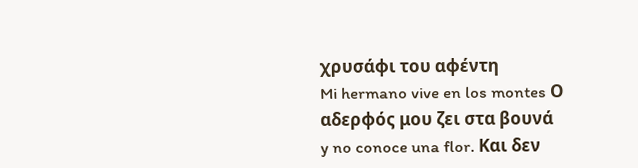χρυσάφι του αφέντη
Mi hermano vive en los montes Ο αδερφός μου ζει στα βουνά
y no conoce una flor. Και δεν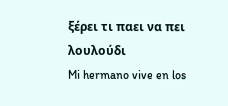ξέρει τι παει να πει λουλούδι
Mi hermano vive en los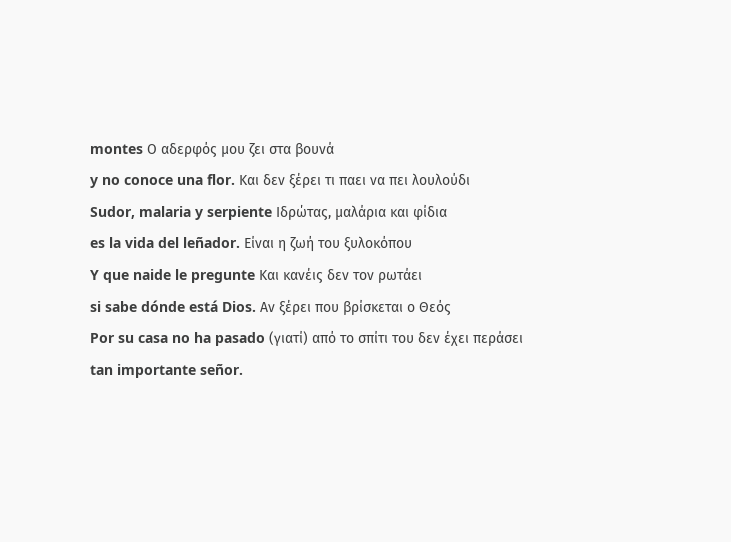montes Ο αδερφός μου ζει στα βουνά
y no conoce una flor. Και δεν ξέρει τι παει να πει λουλούδι
Sudor, malaria y serpiente Ιδρώτας, μαλάρια και φίδια
es la vida del leñador. Είναι η ζωή του ξυλοκόπου
Y que naide le pregunte Και κανέις δεν τον ρωτάει
si sabe dónde está Dios. Αν ξέρει που βρίσκεται ο Θεός
Por su casa no ha pasado (γιατί) από το σπίτι του δεν έχει περάσει
tan importante señor.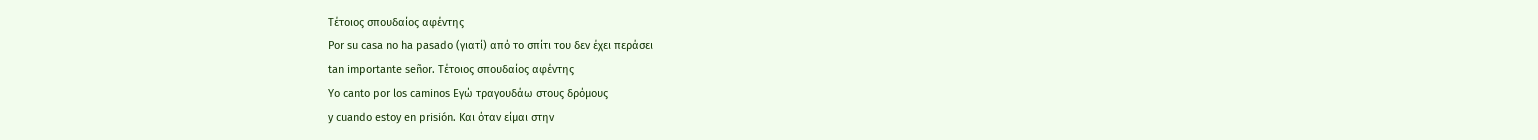Τέτοιος σπουδαίος αφέντης
Por su casa no ha pasado (γιατί) από το σπίτι του δεν έχει περάσει
tan importante señor. Τέτοιος σπουδαίος αφέντης
Yo canto por los caminos Εγώ τραγουδάω στους δρόμους
y cuando estoy en prisión. Και όταν είμαι στην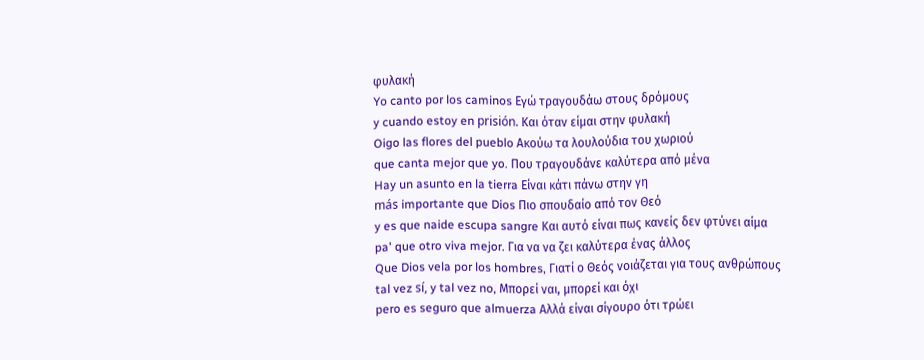φυλακή
Yo canto por los caminos Εγώ τραγουδάω στους δρόμους
y cuando estoy en prisión. Και όταν είμαι στην φυλακή
Oigo las flores del pueblo Ακούω τα λουλούδια του χωριού
que canta mejor que yo. Που τραγουδάνε καλύτερα από μένα
Hay un asunto en la tierra Είναι κάτι πάνω στην γη
más importante que Dios Πιο σπουδαίο από τον Θεό
y es que naide escupa sangre Και αυτό είναι πως κανείς δεν φτύνει αίμα
pa' que otro viva mejor. Για να να ζει καλύτερα ένας άλλος
Que Dios vela por los hombres, Γιατί ο Θεός νοιάζεται για τους ανθρώπους
tal vez sí, y tal vez no, Μπορεί ναι, μπορεί και όχι
pero es seguro que almuerza Αλλά είναι σίγουρο ότι τρώει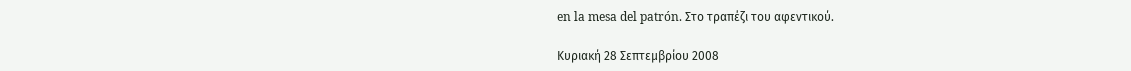en la mesa del patrón. Στο τραπέζι του αφεντικού.

Κυριακή 28 Σεπτεμβρίου 2008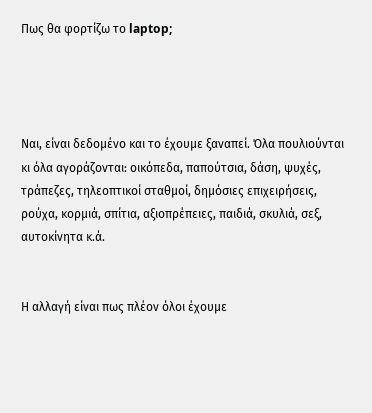Πως θα φορτίζω το laptop;




Ναι, είναι δεδομένο και το έχουμε ξαναπεί. Όλα πουλιούνται κι όλα αγοράζονται: οικόπεδα, παπούτσια, δάση, ψυχές, τράπεζες, τηλεοπτικοί σταθμοί, δημόσιες επιχειρήσεις, ρούχα, κορμιά, σπίτια, αξιοπρέπειες, παιδιά, σκυλιά, σεξ, αυτοκίνητα κ.ά.


Η αλλαγή είναι πως πλέον όλοι έχουμε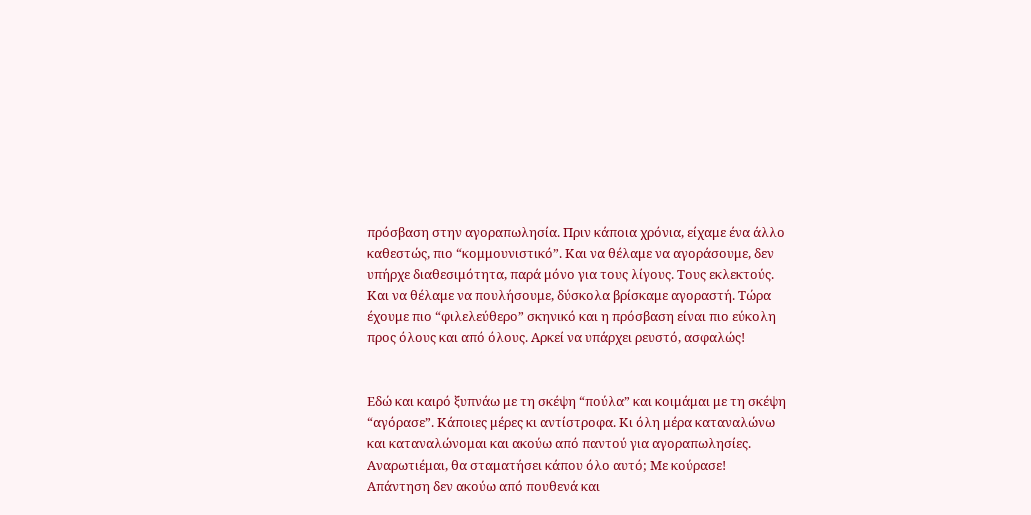πρόσβαση στην αγοραπωλησία. Πριν κάποια χρόνια, είχαμε ένα άλλο καθεστώς, πιο “κομμουνιστικό”. Και να θέλαμε να αγοράσουμε, δεν υπήρχε διαθεσιμότητα, παρά μόνο για τους λίγους. Τους εκλεκτούς. Και να θέλαμε να πουλήσουμε, δύσκολα βρίσκαμε αγοραστή. Τώρα έχουμε πιο “φιλελεύθερο” σκηνικό και η πρόσβαση είναι πιο εύκολη προς όλους και από όλους. Αρκεί να υπάρχει ρευστό, ασφαλώς!


Εδώ και καιρό ξυπνάω με τη σκέψη “πούλα” και κοιμάμαι με τη σκέψη “αγόρασε”. Κάποιες μέρες κι αντίστροφα. Κι όλη μέρα καταναλώνω και καταναλώνομαι και ακούω από παντού για αγοραπωλησίες. Αναρωτιέμαι, θα σταματήσει κάπου όλο αυτό; Με κούρασε! Απάντηση δεν ακούω από πουθενά και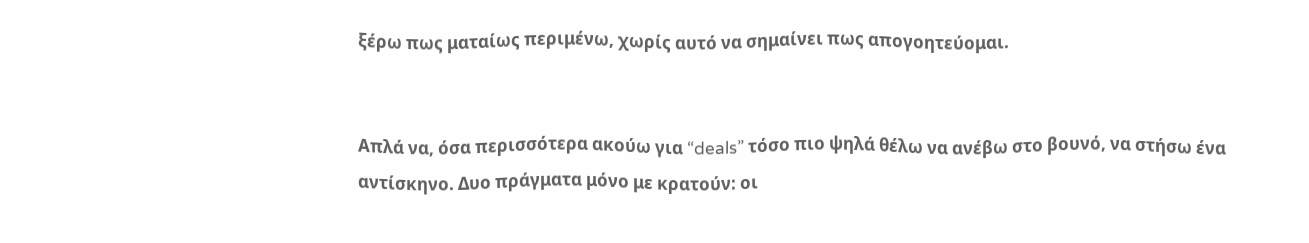ξέρω πως ματαίως περιμένω, χωρίς αυτό να σημαίνει πως απογοητεύομαι.


Απλά να, όσα περισσότερα ακούω για “deals” τόσο πιο ψηλά θέλω να ανέβω στο βουνό, να στήσω ένα αντίσκηνο. Δυο πράγματα μόνο με κρατούν: οι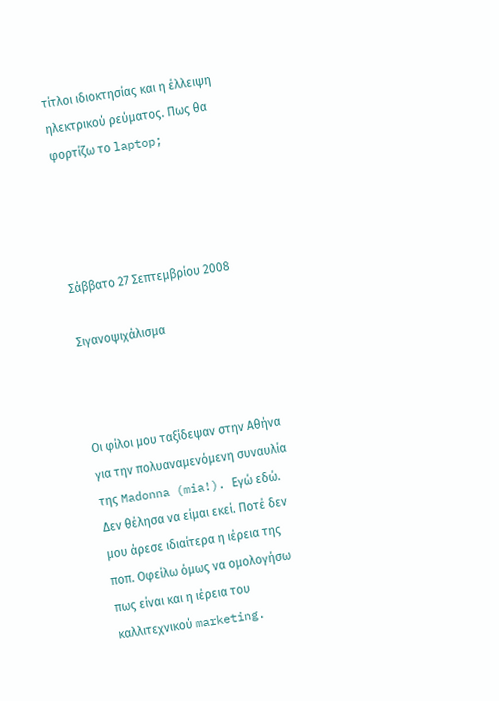τίτλοι ιδιοκτησίας και η έλλειψη ηλεκτρικού ρεύματος. Πως θα φορτίζω το laptop;




Σάββατο 27 Σεπτεμβρίου 2008

Σιγανοψιχάλισμα



Οι φίλοι μου ταξίδεψαν στην Αθήνα για την πολυαναμενόμενη συναυλία της Madonna (mia!). Εγώ εδώ. Δεν θέλησα να είμαι εκεί. Ποτέ δεν μου άρεσε ιδιαίτερα η ιέρεια της ποπ. Οφείλω όμως να ομολογήσω πως είναι και η ιέρεια του καλλιτεχνικού marketing.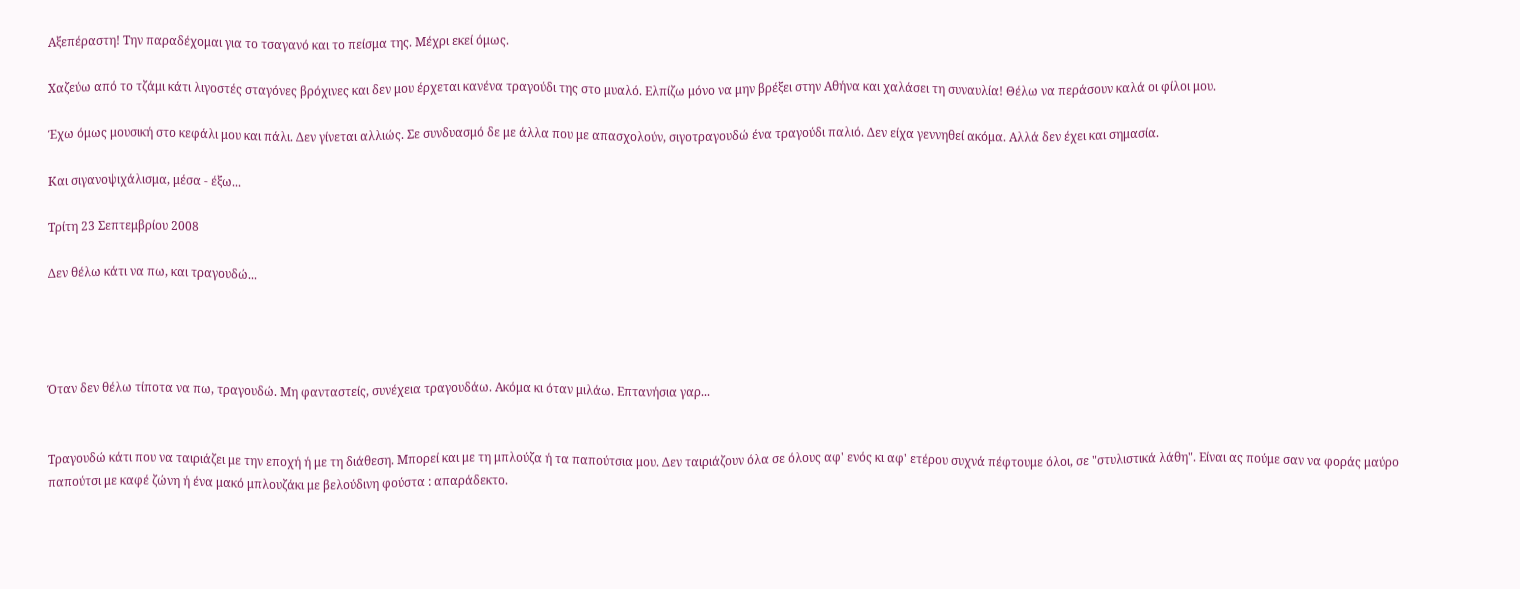Αξεπέραστη! Την παραδέχομαι για το τσαγανό και το πείσμα της. Μέχρι εκεί όμως.

Χαζεύω από το τζάμι κάτι λιγοστές σταγόνες βρόχινες και δεν μου έρχεται κανένα τραγούδι της στο μυαλό. Ελπίζω μόνο να μην βρέξει στην Αθήνα και χαλάσει τη συναυλία! Θέλω να περάσουν καλά οι φίλοι μου.

Έχω όμως μουσική στο κεφάλι μου και πάλι. Δεν γίνεται αλλιώς. Σε συνδυασμό δε με άλλα που με απασχολούν, σιγοτραγουδώ ένα τραγούδι παλιό. Δεν είχα γεννηθεί ακόμα. Αλλά δεν έχει και σημασία.

Και σιγανοψιχάλισμα, μέσα - έξω...

Τρίτη 23 Σεπτεμβρίου 2008

Δεν θέλω κάτι να πω, και τραγουδώ...




Όταν δεν θέλω τίποτα να πω, τραγουδώ. Μη φανταστείς, συνέχεια τραγουδάω. Ακόμα κι όταν μιλάω. Επτανήσια γαρ...


Τραγουδώ κάτι που να ταιριάζει με την εποχή ή με τη διάθεση. Μπορεί και με τη μπλούζα ή τα παπούτσια μου. Δεν ταιριάζουν όλα σε όλους αφ' ενός κι αφ' ετέρου συχνά πέφτουμε όλοι, σε "στυλιστικά λάθη". Είναι ας πούμε σαν να φοράς μαύρο παπούτσι με καφέ ζώνη ή ένα μακό μπλουζάκι με βελούδινη φούστα : απαράδεκτο.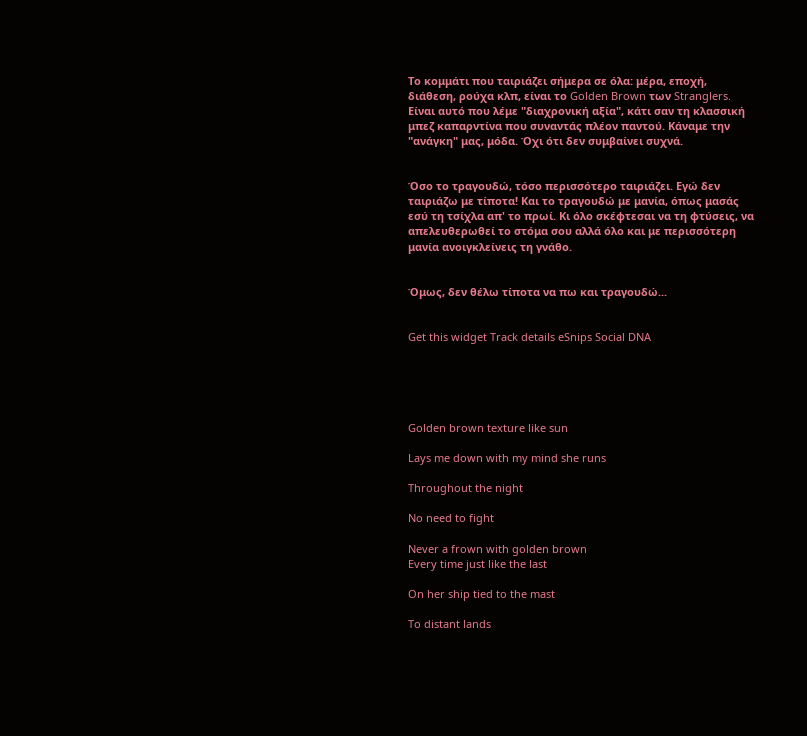Το κομμάτι που ταιριάζει σήμερα σε όλα: μέρα, εποχή, διάθεση, ρούχα κλπ, είναι το Golden Brown των Stranglers. Είναι αυτό που λέμε "διαχρονική αξία", κάτι σαν τη κλασσική μπεζ καπαρντίνα που συναντάς πλέον παντού. Κάναμε την "ανάγκη" μας, μόδα. Όχι ότι δεν συμβαίνει συχνά.


Όσο το τραγουδώ, τόσο περισσότερο ταιριάζει. Εγώ δεν ταιριάζω με τίποτα! Και το τραγουδώ με μανία, όπως μασάς εσύ τη τσίχλα απ' το πρωί. Κι όλο σκέφτεσαι να τη φτύσεις, να απελευθερωθεί το στόμα σου αλλά όλο και με περισσότερη μανία ανοιγκλείνεις τη γνάθο.


Όμως, δεν θέλω τίποτα να πω και τραγουδώ...


Get this widget Track details eSnips Social DNA





Golden brown texture like sun

Lays me down with my mind she runs

Throughout the night

No need to fight

Never a frown with golden brown
Every time just like the last

On her ship tied to the mast

To distant lands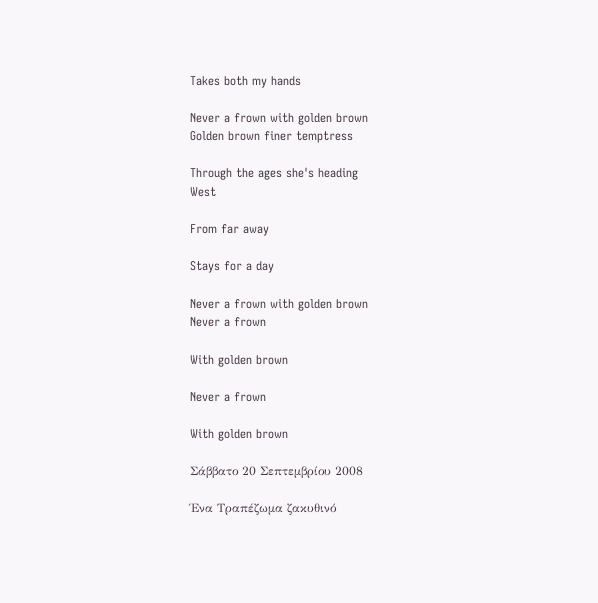Takes both my hands

Never a frown with golden brown
Golden brown finer temptress

Through the ages she's heading
West

From far away

Stays for a day

Never a frown with golden brown
Never a frown

With golden brown

Never a frown

With golden brown

Σάββατο 20 Σεπτεμβρίου 2008

Ένα Τραπέζωμα ζακυθινό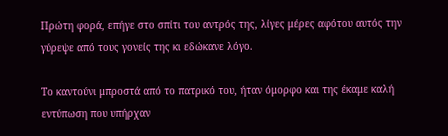Πρώτη φορά, επήγε στο σπίτι του αντρός της, λίγες μέρες αφότου αυτός την γύρεψε από τους γονείς της κι εδώκανε λόγο.

Το καντούνι μπροστά από το πατρικό του, ήταν όμορφο και της έκαμε καλή εντύπωση που υπήρχαν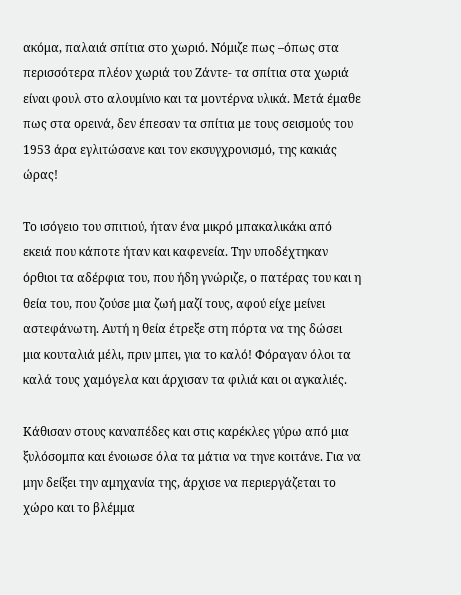ακόμα, παλαιά σπίτια στο χωριό. Νόμιζε πως –όπως στα περισσότερα πλέον χωριά του Ζάντε- τα σπίτια στα χωριά είναι φουλ στο αλουμίνιο και τα μοντέρνα υλικά. Μετά έμαθε πως στα ορεινά, δεν έπεσαν τα σπίτια με τους σεισμούς του 1953 άρα εγλιτώσανε και τον εκσυγχρονισμό, της κακιάς ώρας!

Το ισόγειο του σπιτιού, ήταν ένα μικρό μπακαλικάκι από εκειά που κάποτε ήταν και καφενεία. Την υποδέχτηκαν όρθιοι τα αδέρφια του, που ήδη γνώριζε, ο πατέρας του και η θεία του, που ζούσε μια ζωή μαζί τους, αφού είχε μείνει αστεφάνωτη. Αυτή η θεία έτρεξε στη πόρτα να της δώσει μια κουταλιά μέλι, πριν μπει, για το καλό! Φόραγαν όλοι τα καλά τους χαμόγελα και άρχισαν τα φιλιά και οι αγκαλιές.

Κάθισαν στους καναπέδες και στις καρέκλες γύρω από μια ξυλόσομπα και ένοιωσε όλα τα μάτια να τηνε κοιτάνε. Για να μην δείξει την αμηχανία της, άρχισε να περιεργάζεται το χώρο και το βλέμμα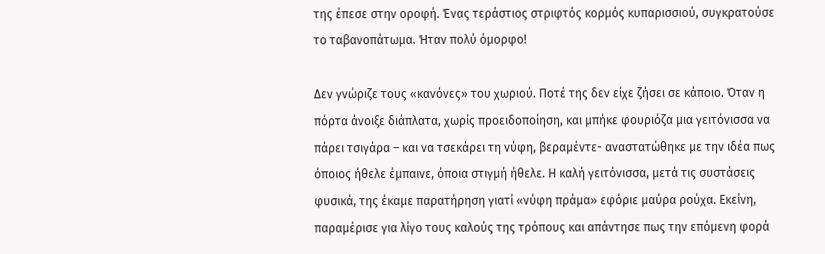της έπεσε στην οροφή. Ένας τεράστιος στριφτός κορμός κυπαρισσιού, συγκρατούσε το ταβανοπάτωμα. Ήταν πολύ όμορφο!

Δεν γνώριζε τους «κανόνες» του χωριού. Ποτέ της δεν είχε ζήσει σε κάποιο. Όταν η πόρτα άνοιξε διάπλατα, χωρίς προειδοποίηση, και μπήκε φουριόζα μια γειτόνισσα να πάρει τσιγάρα – και να τσεκάρει τη νύφη, βεραμέντε- αναστατώθηκε με την ιδέα πως όποιος ήθελε έμπαινε, όποια στιγμή ήθελε. Η καλή γειτόνισσα, μετά τις συστάσεις φυσικά, της έκαμε παρατήρηση γιατί «νύφη πράμα» εφόριε μαύρα ρούχα. Εκείνη, παραμέρισε για λίγο τους καλούς της τρόπους και απάντησε πως την επόμενη φορά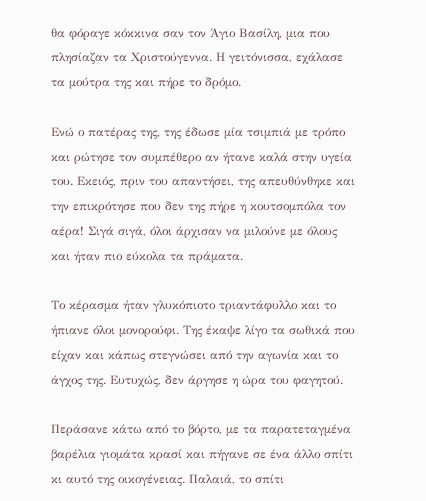θα φόραγε κόκκινα σαν τον Άγιο Βασίλη, μια που πλησίαζαν τα Χριστούγεννα. Η γειτόνισσα, εχάλασε τα μούτρα της και πήρε το δρόμο.

Ενώ ο πατέρας της, της έδωσε μία τσιμπιά με τρόπο και ρώτησε τον συμπέθερο αν ήτανε καλά στην υγεία του. Εκειός, πριν του απαντήσει, της απευθύνθηκε και την επικρότησε που δεν της πήρε η κουτσομπόλα τον αέρα! Σιγά σιγά, όλοι άρχισαν να μιλούνε με όλους και ήταν πιο εύκολα τα πράματα.

Το κέρασμα ήταν γλυκόπιοτο τριαντάφυλλο και το ήπιανε όλοι μονορούφι. Της έκαψε λίγο τα σωθικά που είχαν και κάπως στεγνώσει από την αγωνία και το άγχος της. Ευτυχώς, δεν άργησε η ώρα του φαγητού.

Περάσανε κάτω από το βόρτο, με τα παρατεταγμένα βαρέλια γιομάτα κρασί και πήγανε σε ένα άλλο σπίτι κι αυτό της οικογένειας. Παλαιά, το σπίτι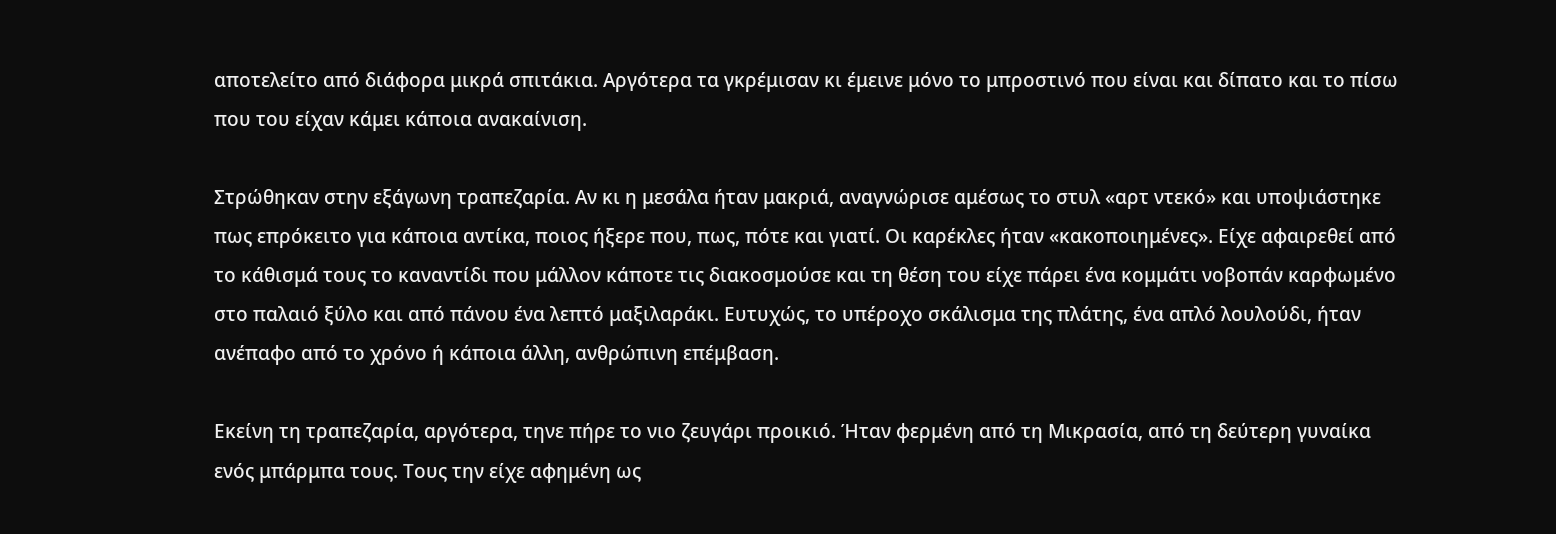αποτελείτο από διάφορα μικρά σπιτάκια. Αργότερα τα γκρέμισαν κι έμεινε μόνο το μπροστινό που είναι και δίπατο και το πίσω που του είχαν κάμει κάποια ανακαίνιση.

Στρώθηκαν στην εξάγωνη τραπεζαρία. Αν κι η μεσάλα ήταν μακριά, αναγνώρισε αμέσως το στυλ «αρτ ντεκό» και υποψιάστηκε πως επρόκειτο για κάποια αντίκα, ποιος ήξερε που, πως, πότε και γιατί. Οι καρέκλες ήταν «κακοποιημένες». Είχε αφαιρεθεί από το κάθισμά τους το καναντίδι που μάλλον κάποτε τις διακοσμούσε και τη θέση του είχε πάρει ένα κομμάτι νοβοπάν καρφωμένο στο παλαιό ξύλο και από πάνου ένα λεπτό μαξιλαράκι. Ευτυχώς, το υπέροχο σκάλισμα της πλάτης, ένα απλό λουλούδι, ήταν ανέπαφο από το χρόνο ή κάποια άλλη, ανθρώπινη επέμβαση.

Εκείνη τη τραπεζαρία, αργότερα, τηνε πήρε το νιο ζευγάρι προικιό. Ήταν φερμένη από τη Μικρασία, από τη δεύτερη γυναίκα ενός μπάρμπα τους. Τους την είχε αφημένη ως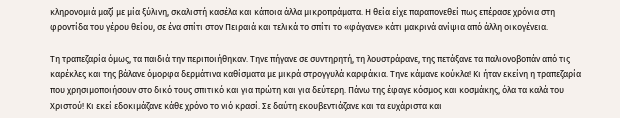κληρονομιά μαζί με μία ξύλινη, σκαλιστή κασέλα και κάποια άλλα μικροπράματα. Η θεία είχε παραπονεθεί πως επέρασε χρόνια στη φροντίδα του γέρου θείου, σε ένα σπίτι στον Πειραιά και τελικά το σπίτι το «φάγανε» κάτι μακρινά ανίψια από άλλη οικογένεια.

Τη τραπεζαρία όμως, τα παιδιά την περιποιήθηκαν. Τηνε πήγανε σε συντηρητή, τη λουστράρανε, της πετάξανε τα παλιονοβοπάν από τις καρέκλες και της βάλανε όμορφα δερμάτινα καθίσματα με μικρά στρογγυλά καρφάκια. Τηνε κάμανε κούκλα! Κι ήταν εκείνη η τραπεζαρία που χρησιμοποιήσουν στο δικό τους σπιτικό και για πρώτη και για δεύτερη. Πάνω της έφαγε κόσμος και κοσμάκης, όλα τα καλά του Χριστού! Κι εκεί εδοκιμάζανε κάθε χρόνο το νιό κρασί. Σε δαύτη εκουβεντιάζανε και τα ευχάριστα και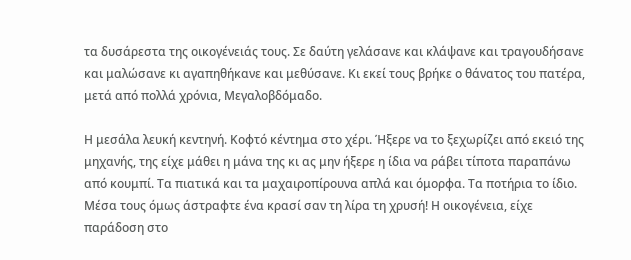τα δυσάρεστα της οικογένειάς τους. Σε δαύτη γελάσανε και κλάψανε και τραγουδήσανε και μαλώσανε κι αγαπηθήκανε και μεθύσανε. Κι εκεί τους βρήκε ο θάνατος του πατέρα, μετά από πολλά χρόνια, Μεγαλοβδόμαδο.

Η μεσάλα λευκή κεντηνή. Κοφτό κέντημα στο χέρι. Ήξερε να το ξεχωρίζει από εκειό της μηχανής, της είχε μάθει η μάνα της κι ας μην ήξερε η ίδια να ράβει τίποτα παραπάνω από κουμπί. Τα πιατικά και τα μαχαιροπίρουνα απλά και όμορφα. Τα ποτήρια το ίδιο. Μέσα τους όμως άστραφτε ένα κρασί σαν τη λίρα τη χρυσή! Η οικογένεια, είχε παράδοση στο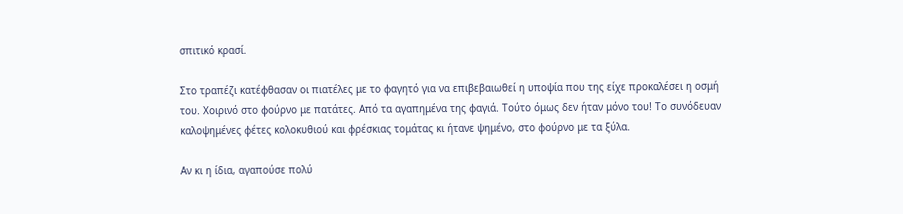σπιτικό κρασί.

Στο τραπέζι κατέφθασαν οι πιατέλες με το φαγητό για να επιβεβαιωθεί η υποψία που της είχε προκαλέσει η οσμή του. Χοιρινό στο φούρνο με πατάτες. Από τα αγαπημένα της φαγιά. Τούτο όμως δεν ήταν μόνο του! Το συνόδευαν καλοψημένες φέτες κολοκυθιού και φρέσκιας τομάτας κι ήτανε ψημένο, στο φούρνο με τα ξύλα.

Αν κι η ίδια, αγαπούσε πολύ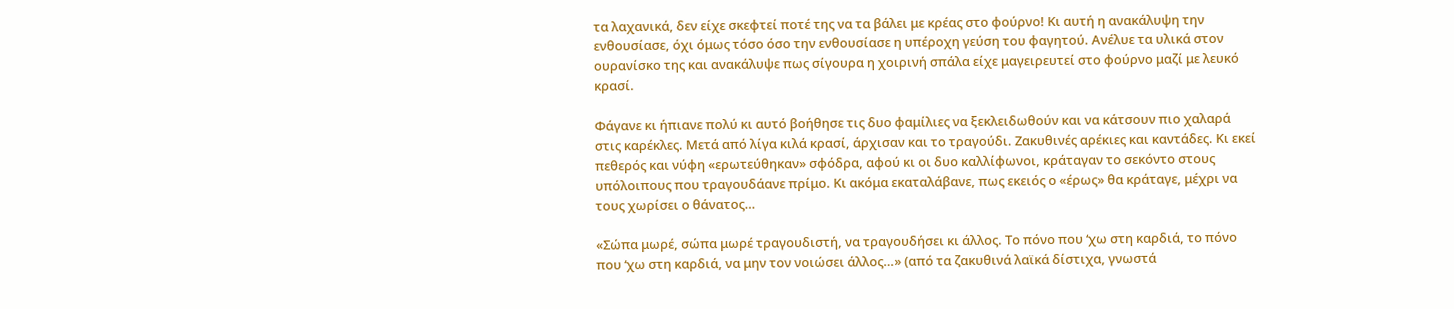τα λαχανικά, δεν είχε σκεφτεί ποτέ της να τα βάλει με κρέας στο φούρνο! Κι αυτή η ανακάλυψη την ενθουσίασε, όχι όμως τόσο όσο την ενθουσίασε η υπέροχη γεύση του φαγητού. Ανέλυε τα υλικά στον ουρανίσκο της και ανακάλυψε πως σίγουρα η χοιρινή σπάλα είχε μαγειρευτεί στο φούρνο μαζί με λευκό κρασί.

Φάγανε κι ήπιανε πολύ κι αυτό βοήθησε τις δυο φαμίλιες να ξεκλειδωθούν και να κάτσουν πιο χαλαρά στις καρέκλες. Μετά από λίγα κιλά κρασί, άρχισαν και το τραγούδι. Ζακυθινές αρέκιες και καντάδες. Κι εκεί πεθερός και νύφη «ερωτεύθηκαν» σφόδρα, αφού κι οι δυο καλλίφωνοι, κράταγαν το σεκόντο στους υπόλοιπους που τραγουδάανε πρίμο. Κι ακόμα εκαταλάβανε, πως εκειός ο «έρως» θα κράταγε, μέχρι να τους χωρίσει ο θάνατος…

«Σώπα μωρέ, σώπα μωρέ τραγουδιστή, να τραγουδήσει κι άλλος. Το πόνο που ‘χω στη καρδιά, το πόνο που ‘χω στη καρδιά, να μην τον νοιώσει άλλος…» (από τα ζακυθινά λαϊκά δίστιχα, γνωστά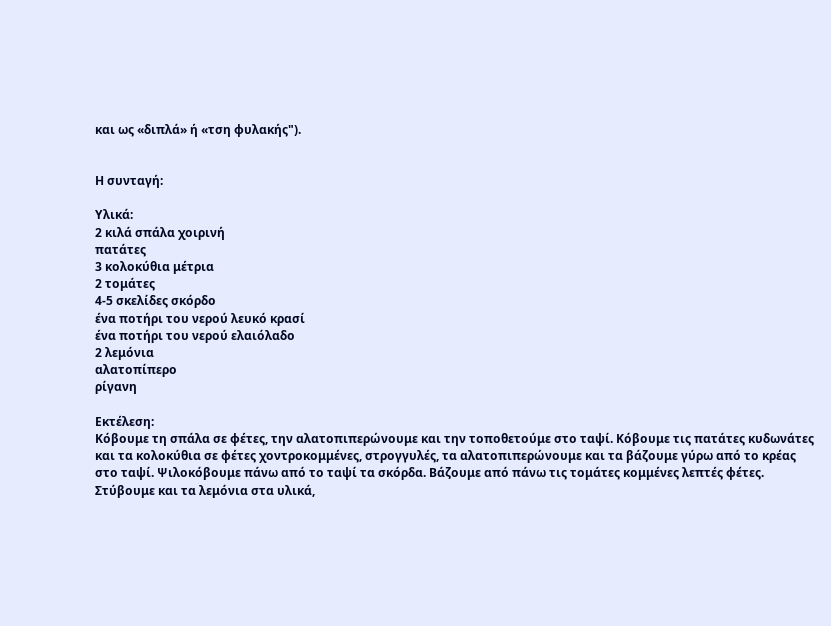και ως «διπλά» ή «τση φυλακής").


Η συνταγή:

Υλικά:
2 κιλά σπάλα χοιρινή
πατάτες
3 κολοκύθια μέτρια
2 τομάτες
4-5 σκελίδες σκόρδο
ένα ποτήρι του νερού λευκό κρασί
ένα ποτήρι του νερού ελαιόλαδο
2 λεμόνια
αλατοπίπερο
ρίγανη

Εκτέλεση:
Κόβουμε τη σπάλα σε φέτες, την αλατοπιπερώνουμε και την τοποθετούμε στο ταψί. Κόβουμε τις πατάτες κυδωνάτες και τα κολοκύθια σε φέτες χοντροκομμένες, στρογγυλές, τα αλατοπιπερώνουμε και τα βάζουμε γύρω από το κρέας στο ταψί. Ψιλοκόβουμε πάνω από το ταψί τα σκόρδα. Βάζουμε από πάνω τις τομάτες κομμένες λεπτές φέτες. Στύβουμε και τα λεμόνια στα υλικά,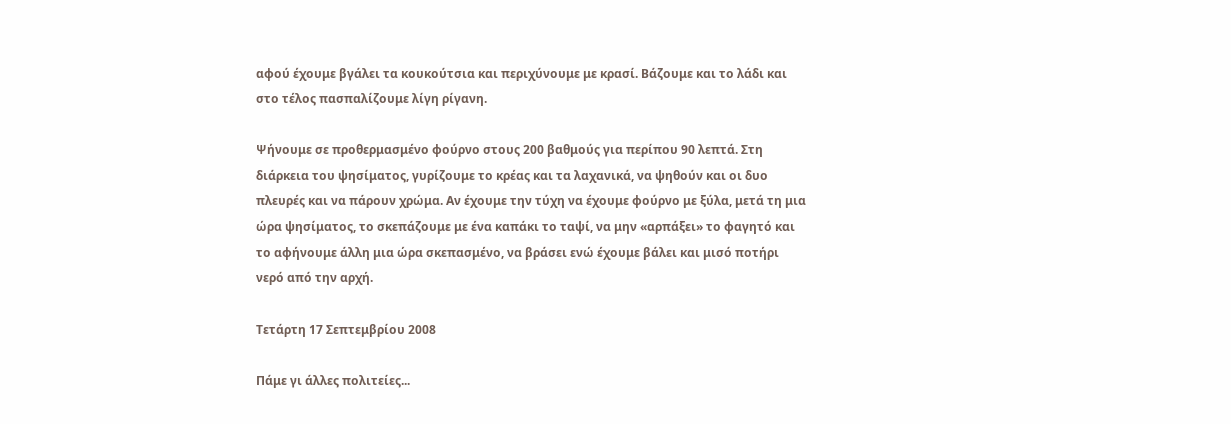αφού έχουμε βγάλει τα κουκούτσια και περιχύνουμε με κρασί. Βάζουμε και το λάδι και στο τέλος πασπαλίζουμε λίγη ρίγανη.

Ψήνουμε σε προθερμασμένο φούρνο στους 200 βαθμούς για περίπου 90 λεπτά. Στη διάρκεια του ψησίματος, γυρίζουμε το κρέας και τα λαχανικά, να ψηθούν και οι δυο πλευρές και να πάρουν χρώμα. Αν έχουμε την τύχη να έχουμε φούρνο με ξύλα, μετά τη μια ώρα ψησίματος, το σκεπάζουμε με ένα καπάκι το ταψί, να μην «αρπάξει» το φαγητό και το αφήνουμε άλλη μια ώρα σκεπασμένο, να βράσει ενώ έχουμε βάλει και μισό ποτήρι νερό από την αρχή.

Τετάρτη 17 Σεπτεμβρίου 2008

Πάμε γι άλλες πολιτείες...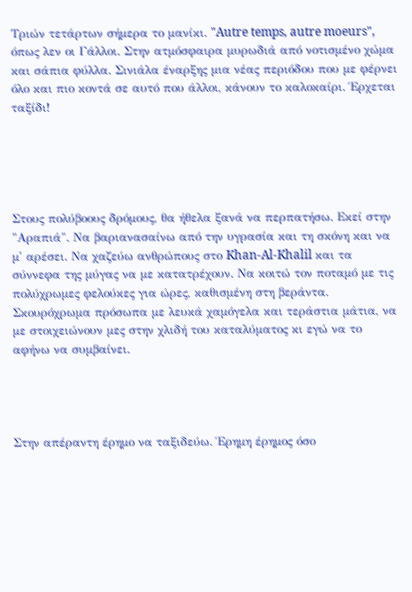Τριών τετάρτων σήμερα το μανίκι. "Autre temps, autre moeurs", όπως λεν οι Γάλλοι. Στην ατμόσφαιρα μυρωδιά από νοτισμένο χώμα και σάπια φύλλα. Σινιάλα έναρξης μια νέας περιόδου που με φέρνει όλο και πιο κοντά σε αυτό που άλλοι, κάνουν το καλοκαίρι. Έρχεται ταξίδι!





Στους πολύβοους δρόμους, θα ήθελα ξανά να περπατήσω. Εκεί στην "Αραπιά". Να βαριανασαίνω από την υγρασία και τη σκόνη και να μ' αρέσει. Να χαζεύω ανθρώπους στο Khan-Al-Khalil και τα σύννεφα της μύγας να με κατατρέχουν. Να κοιτώ τον ποταμό με τις πολύχρωμες φελούκες για ώρες, καθισμένη στη βεράντα. Σκουρόχρωμα πρόσωπα με λευκά χαμόγελα και τεράστια μάτια, να με στοιχειώνουν μες στην χλιδή του καταλύματος κι εγώ να το αφήνω να συμβαίνει.




Στην απέραντη έρημο να ταξιδεύω. Έρημη έρημος όσο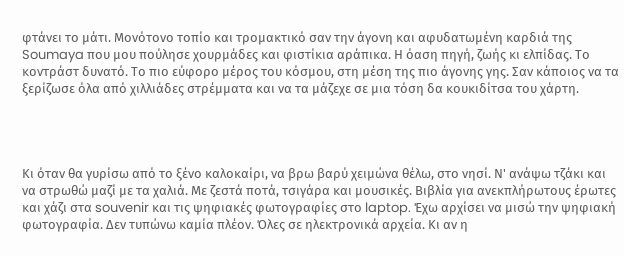φτάνει το μάτι. Μονότονο τοπίο και τρομακτικό σαν την άγονη και αφυδατωμένη καρδιά της Soumaya που μου πούλησε χουρμάδες και φιστίκια αράπικα. Η όαση πηγή, ζωής κι ελπίδας. Το κοντράστ δυνατό. Το πιο εύφορο μέρος του κόσμου, στη μέση της πιο άγονης γης. Σαν κάποιος να τα ξερίζωσε όλα από χιλλιάδες στρέμματα και να τα μάζεχε σε μια τόση δα κουκιδίτσα του χάρτη.




Κι όταν θα γυρίσω από το ξένο καλοκαίρι, να βρω βαρύ χειμώνα θέλω, στο νησί. Ν' ανάψω τζάκι και να στρωθώ μαζί με τα χαλιά. Με ζεστά ποτά, τσιγάρα και μουσικές. Βιβλία για ανεκπλήρωτους έρωτες και χάζι στα souvenir και τις ψηφιακές φωτογραφίες στο laptop. Έχω αρχίσει να μισώ την ψηφιακή φωτογραφία. Δεν τυπώνω καμία πλέον. Όλες σε ηλεκτρονικά αρχεία. Κι αν η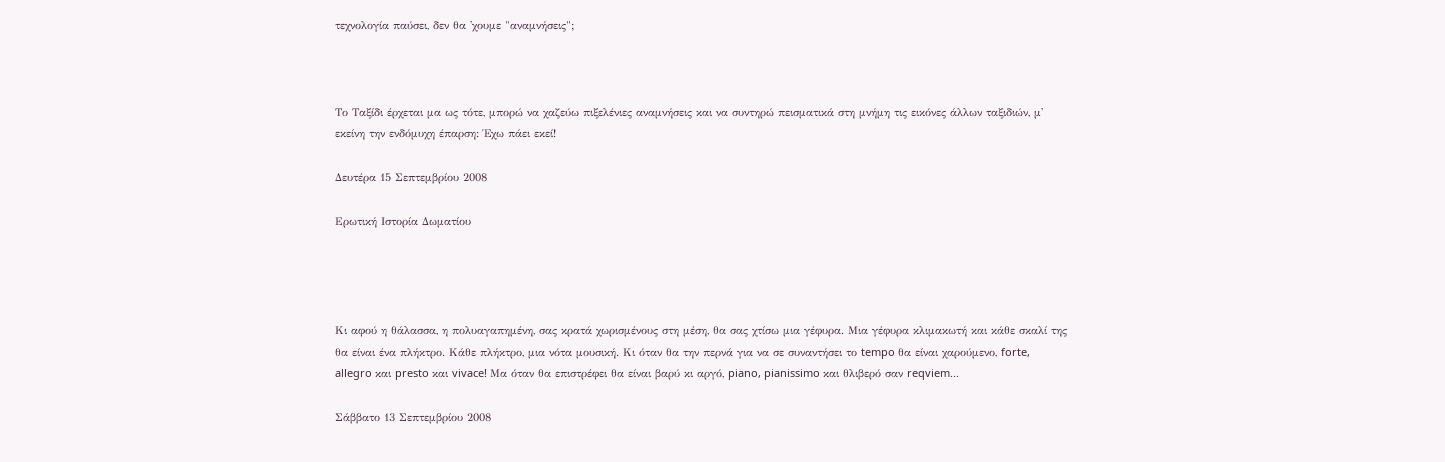τεχνολογία παύσει, δεν θα 'χουμε "αναμνήσεις";



Το Ταξίδι έρχεται μα ως τότε, μπορώ να χαζεύω πιξελένιες αναμνήσεις και να συντηρώ πεισματικά στη μνήμη τις εικόνες άλλων ταξιδιών, μ' εκείνη την ενδόμυχη έπαρση: Έχω πάει εκεί!

Δευτέρα 15 Σεπτεμβρίου 2008

Ερωτική Ιστορία Δωματίου




Κι αφού η θάλασσα, η πολυαγαπημένη, σας κρατά χωρισμένους στη μέση, θα σας χτίσω μια γέφυρα. Μια γέφυρα κλιμακωτή και κάθε σκαλί της θα είναι ένα πλήκτρο. Κάθε πλήκτρο, μια νότα μουσική. Κι όταν θα την περνά για να σε συναντήσει το tempo θα είναι χαρούμενο, forte, allegro και presto και vivace! Μα όταν θα επιστρέφει θα είναι βαρύ κι αργό, piano, pianissimo και θλιβερό σαν reqviem...

Σάββατο 13 Σεπτεμβρίου 2008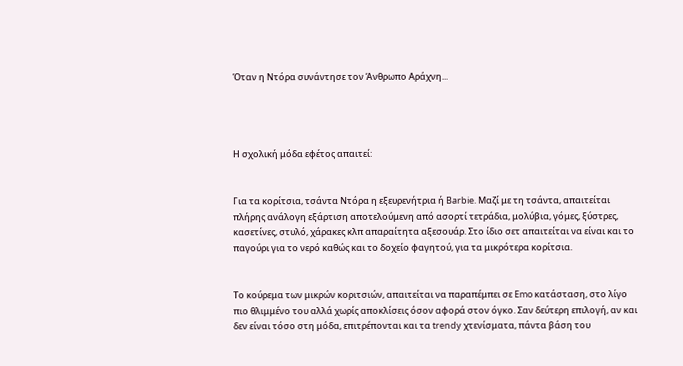Όταν η Ντόρα συνάντησε τον Άνθρωπο Αράχνη...




Η σχολική μόδα εφέτος απαιτεί:


Για τα κορίτσια, τσάντα Ντόρα η εξευρενήτρια ή Barbie. Μαζί με τη τσάντα, απαιτείται πλήρης ανάλογη εξάρτιση αποτελούμενη από ασορτί τετράδια, μολύβια, γόμες, ξύστρες, κασετίνες, στυλό, χάρακες κλπ απαραίτητα αξεσουάρ. Στο ίδιο σετ απαιτείται να είναι και το παγούρι για το νερό καθώς και το δοχείο φαγητού, για τα μικρότερα κορίτσια.


Το κούρεμα των μικρών κοριτσιών, απαιτείται να παραπέμπει σε Emo κατάσταση, στο λίγο πιο θλιμμένο του αλλά χωρίς αποκλίσεις όσον αφορά στον όγκο. Σαν δεύτερη επιλογή, αν και δεν είναι τόσο στη μόδα, επιτρέπονται και τα trendy χτενίσματα, πάντα βάση του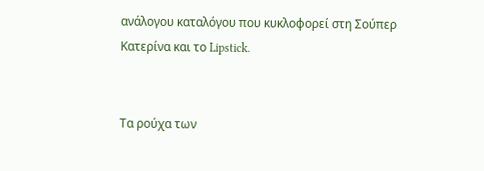ανάλογου καταλόγου που κυκλοφορεί στη Σούπερ Κατερίνα και το Lipstick.


Τα ρούχα των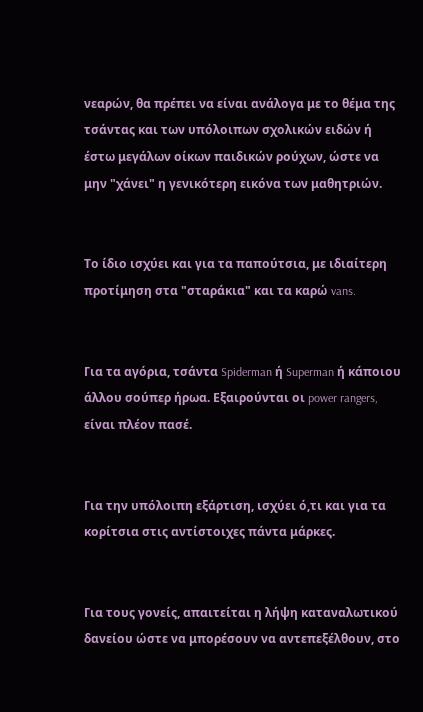νεαρών, θα πρέπει να είναι ανάλογα με το θέμα της τσάντας και των υπόλοιπων σχολικών ειδών ή έστω μεγάλων οίκων παιδικών ρούχων, ώστε να μην "χάνει" η γενικότερη εικόνα των μαθητριών.


Το ίδιο ισχύει και για τα παπούτσια, με ιδιαίτερη προτίμηση στα "σταράκια" και τα καρώ vans.


Για τα αγόρια, τσάντα Spiderman ή Superman ή κάποιου άλλου σούπερ ήρωα. Εξαιρούνται οι power rangers, είναι πλέον πασέ.


Για την υπόλοιπη εξάρτιση, ισχύει ό,τι και για τα κορίτσια στις αντίστοιχες πάντα μάρκες.


Για τους γονείς, απαιτείται η λήψη καταναλωτικού δανείου ώστε να μπορέσουν να αντεπεξέλθουν, στο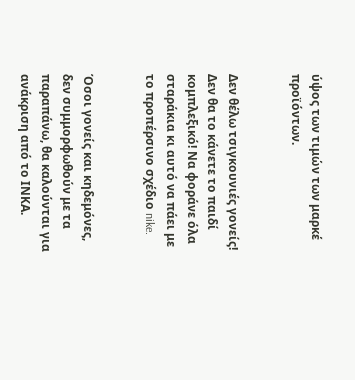ύψος των τιμών των μαρκέ προϊόντων.


Δεν θέλω τσιγκουνιές γονείς! Δεν θα το κάνετε το παιδί κομπλεξικό! Να φοράνε όλα σταράκια κι αυτό να πάει με το προπέρσινο σχέδιο nike.


Όσοι γονείς και κηδεμόνες, δεν συμμορφωθούν με τα παραπάνω, θα καλούνται για ανάκριση από το ΙΝΚΑ.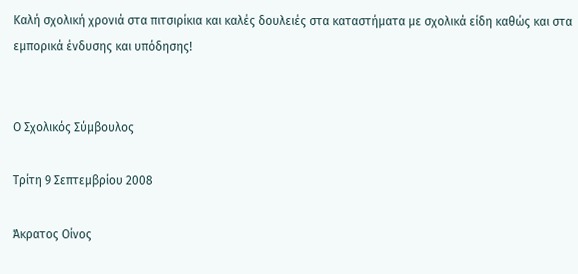Καλή σχολική χρονιά στα πιτσιρίκια και καλές δουλειές στα καταστήματα με σχολικά είδη καθώς και στα εμπορικά ένδυσης και υπόδησης!


Ο Σχολικός Σύμβουλος

Τρίτη 9 Σεπτεμβρίου 2008

Άκρατος Οίνος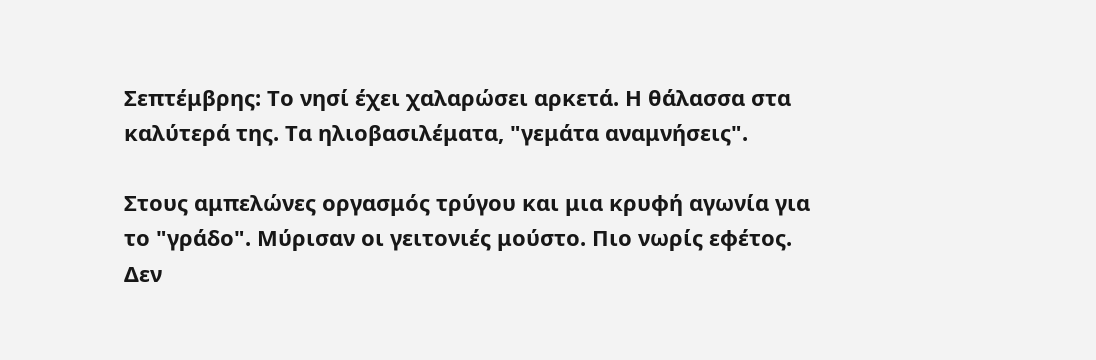Σεπτέμβρης: Το νησί έχει χαλαρώσει αρκετά. Η θάλασσα στα καλύτερά της. Τα ηλιοβασιλέματα, "γεμάτα αναμνήσεις".

Στους αμπελώνες οργασμός τρύγου και μια κρυφή αγωνία για το "γράδο". Μύρισαν οι γειτονιές μούστο. Πιο νωρίς εφέτος. Δεν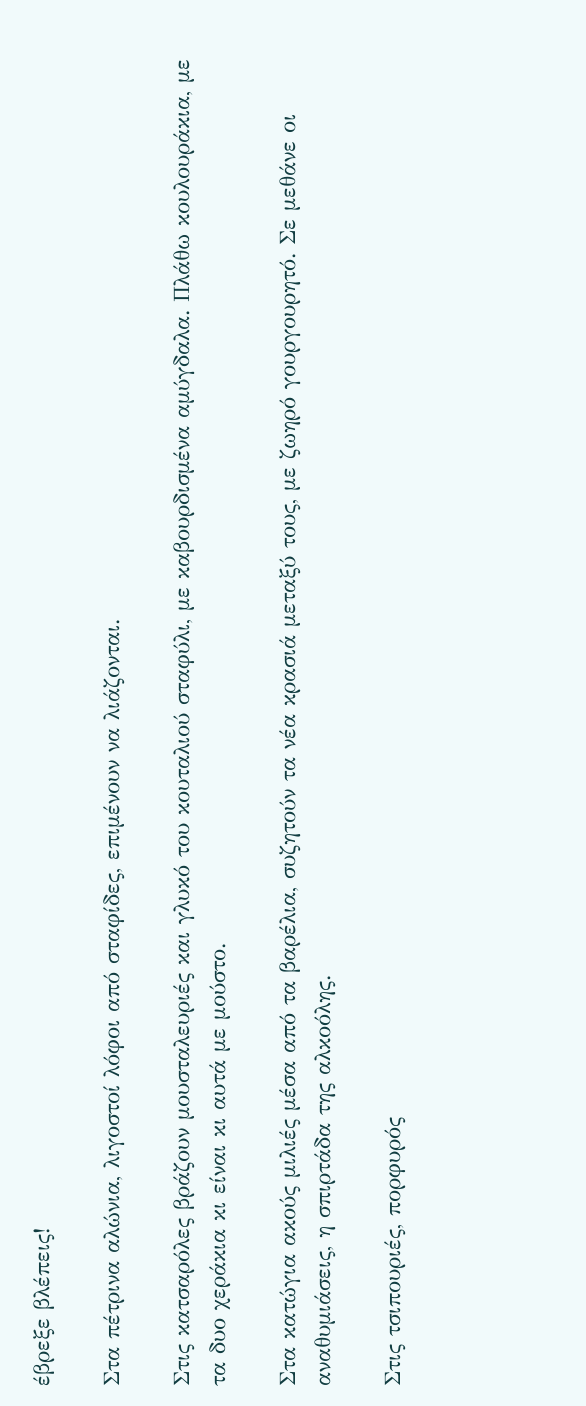έβρεξε βλέπεις!

Στα πέτρινα αλώνια, λιγοστοί λόφοι από σταφίδες, επιμένουν να λιάζονται.

Στις κατσαρόλες βράζουν μουσταλευριές και γλυκό του κουταλιού σταφύλι, με καβουρδισμένα αμύγδαλα. Πλάθω κουλουράκια, με τα δυο χεράκια κι είναι κι αυτά με μούστο.

Στα κατώγια ακούς μιλιές μέσα από τα βαρέλια, συζητούν τα νέα κρασιά μεταξύ τους, με ζωηρό γουργουρητό. Σε μεθάνε οι αναθυμιάσεις, η σπιρτάδα της αλκοόλης.

Στις τσιπουριές, πορφυρός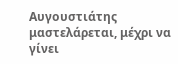Αυγουστιάτης μαστελάρεται, μέχρι να γίνει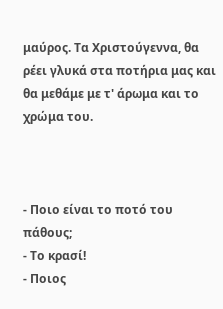μαύρος. Τα Χριστούγεννα, θα ρέει γλυκά στα ποτήρια μας και θα μεθάμε με τ' άρωμα και το χρώμα του.



- Ποιο είναι το ποτό του πάθους;
- Το κρασί!
- Ποιος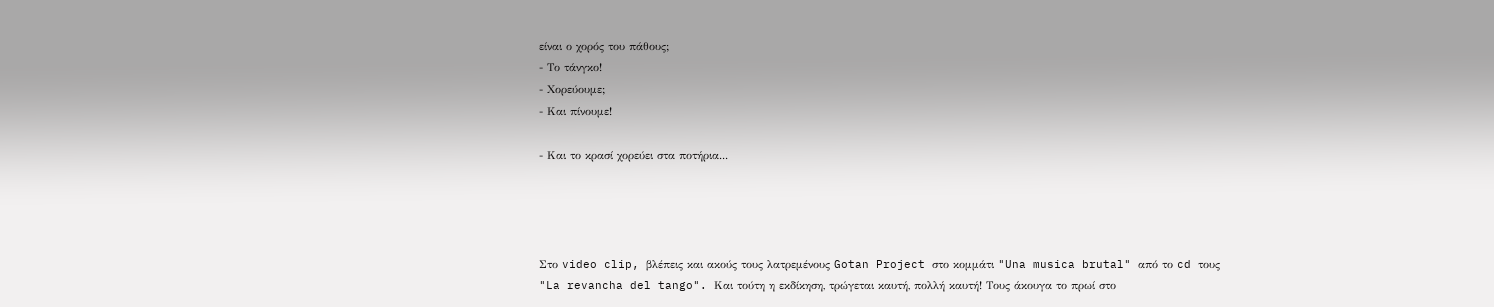είναι ο χορός του πάθους;
- Το τάνγκο!
- Χορεύουμε;
- Και πίνουμε!

- Και το κρασί χορεύει στα ποτήρια...




Στο video clip, βλέπεις και ακούς τους λατρεμένους Gotan Project στο κομμάτι "Una musica brutal" από το cd τους "La revancha del tango". Και τούτη η εκδίκηση, τρώγεται καυτή, πολλή καυτή! Τους άκουγα το πρωί στο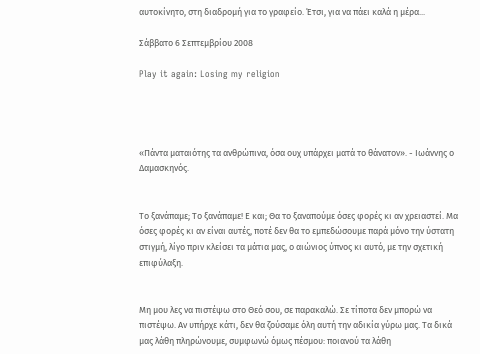αυτοκίνητο, στη διαδρομή για το γραφείο. Έτσι, για να πάει καλά η μέρα...

Σάββατο 6 Σεπτεμβρίου 2008

Play it again: Losing my religion




«Πάντα ματαιότης τα ανθρώπινα, όσα ουχ υπάρχει ματά το θάνατον». - Ιωάννης ο Δαμασκηνός.


Το ξανάπαμε; Το ξανάπαμε! Ε και; Θα το ξαναπούμε όσες φορές κι αν χρειαστεί. Μα όσες φορές κι αν είναι αυτές, ποτέ δεν θα το εμπεδώσουμε παρά μόνο την ύστατη στιγμή, λίγο πριν κλείσει τα μάτια μας, ο αιώνιος ύπνος κι αυτό, με την σχετική επιφύλαξη.


Μη μου λες να πιστέψω στο Θεό σου, σε παρακαλώ. Σε τίποτα δεν μπορώ να πιστέψω. Αν υπήρχε κάτι, δεν θα ζούσαμε όλη αυτή την αδικία γύρω μας. Τα δικά μας λάθη πληρώνουμε, συμφωνώ όμως πέσμου: ποιανού τα λάθη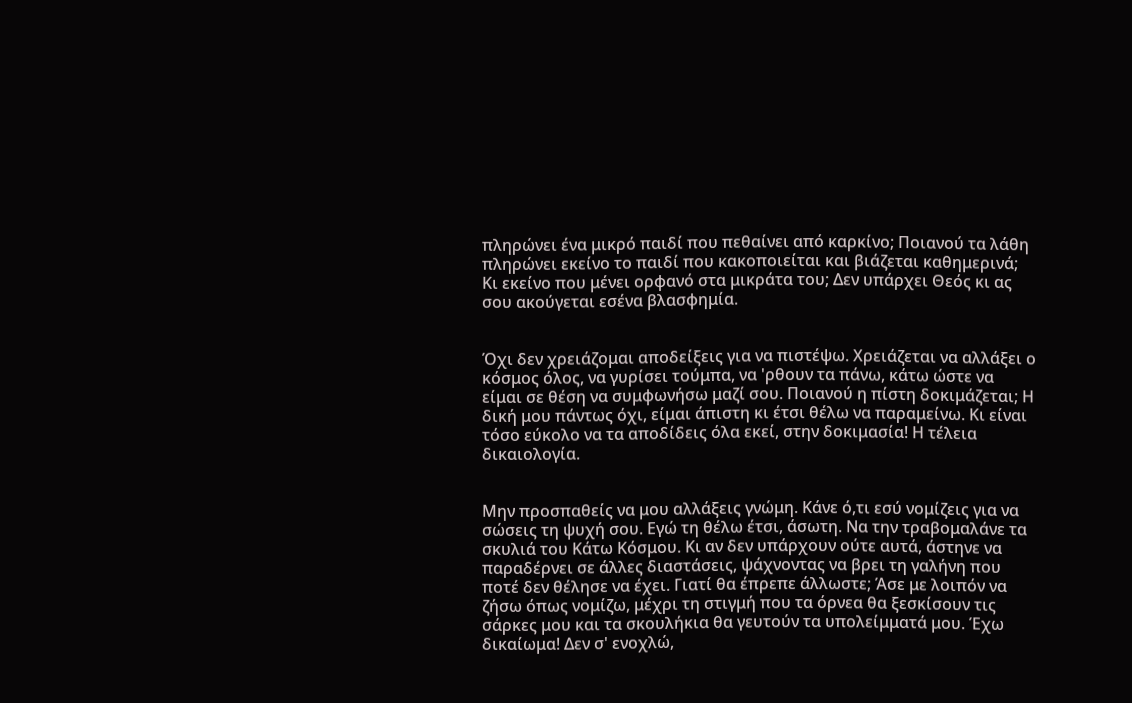πληρώνει ένα μικρό παιδί που πεθαίνει από καρκίνο; Ποιανού τα λάθη πληρώνει εκείνο το παιδί που κακοποιείται και βιάζεται καθημερινά; Κι εκείνο που μένει ορφανό στα μικράτα του; Δεν υπάρχει Θεός κι ας σου ακούγεται εσένα βλασφημία.


Όχι δεν χρειάζομαι αποδείξεις για να πιστέψω. Χρειάζεται να αλλάξει ο κόσμος όλος, να γυρίσει τούμπα, να 'ρθουν τα πάνω, κάτω ώστε να είμαι σε θέση να συμφωνήσω μαζί σου. Ποιανού η πίστη δοκιμάζεται; Η δική μου πάντως όχι, είμαι άπιστη κι έτσι θέλω να παραμείνω. Κι είναι τόσο εύκολο να τα αποδίδεις όλα εκεί, στην δοκιμασία! Η τέλεια δικαιολογία.


Μην προσπαθείς να μου αλλάξεις γνώμη. Κάνε ό,τι εσύ νομίζεις για να σώσεις τη ψυχή σου. Εγώ τη θέλω έτσι, άσωτη. Να την τραβομαλάνε τα σκυλιά του Κάτω Κόσμου. Κι αν δεν υπάρχουν ούτε αυτά, άστηνε να παραδέρνει σε άλλες διαστάσεις, ψάχνοντας να βρει τη γαλήνη που ποτέ δεν θέλησε να έχει. Γιατί θα έπρεπε άλλωστε; Άσε με λοιπόν να ζήσω όπως νομίζω, μέχρι τη στιγμή που τα όρνεα θα ξεσκίσουν τις σάρκες μου και τα σκουλήκια θα γευτούν τα υπολείμματά μου. Έχω δικαίωμα! Δεν σ' ενοχλώ,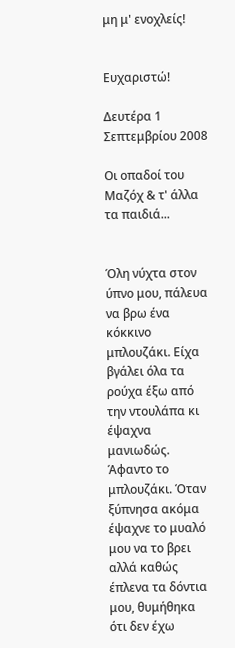μη μ' ενοχλείς!


Ευχαριστώ!

Δευτέρα 1 Σεπτεμβρίου 2008

Οι οπαδοί του Μαζόχ & τ' άλλα τα παιδιά...


Όλη νύχτα στον ύπνο μου, πάλευα να βρω ένα κόκκινο μπλουζάκι. Είχα βγάλει όλα τα ρούχα έξω από την ντουλάπα κι έψαχνα μανιωδώς. Άφαντο το μπλουζάκι. Όταν ξύπνησα ακόμα έψαχνε το μυαλό μου να το βρει αλλά καθώς έπλενα τα δόντια μου, θυμήθηκα ότι δεν έχω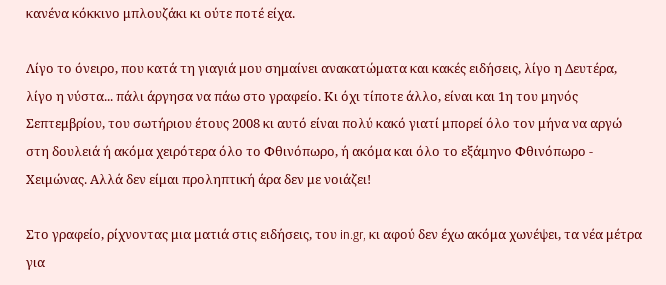κανένα κόκκινο μπλουζάκι κι ούτε ποτέ είχα.

Λίγο το όνειρο, που κατά τη γιαγιά μου σημαίνει ανακατώματα και κακές ειδήσεις, λίγο η Δευτέρα, λίγο η νύστα... πάλι άργησα να πάω στο γραφείο. Κι όχι τίποτε άλλο, είναι και 1η του μηνός Σεπτεμβρίου, του σωτήριου έτους 2008 κι αυτό είναι πολύ κακό γιατί μπορεί όλο τον μήνα να αργώ στη δουλειά ή ακόμα χειρότερα όλο το Φθινόπωρο, ή ακόμα και όλο το εξάμηνο Φθινόπωρο - Χειμώνας. Αλλά δεν είμαι προληπτική άρα δεν με νοιάζει!

Στο γραφείο, ρίχνοντας μια ματιά στις ειδήσεις, του in.gr, κι αφού δεν έχω ακόμα χωνέψει, τα νέα μέτρα για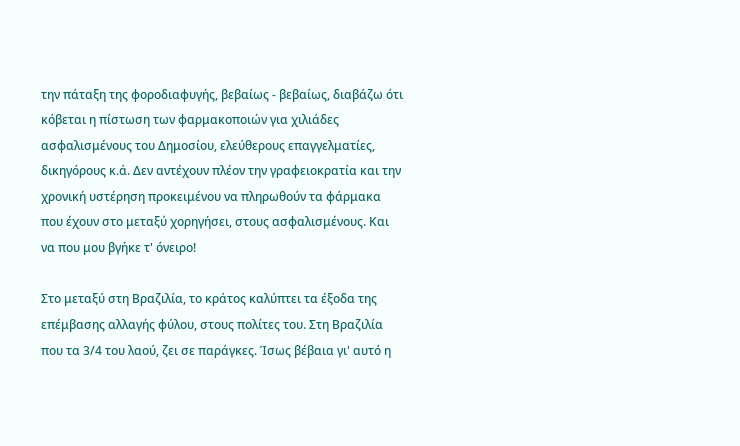την πάταξη της φοροδιαφυγής, βεβαίως - βεβαίως, διαβάζω ότι κόβεται η πίστωση των φαρμακοποιών για χιλιάδες ασφαλισμένους του Δημοσίου, ελεύθερους επαγγελματίες, δικηγόρους κ.ά. Δεν αντέχουν πλέον την γραφειοκρατία και την χρονική υστέρηση προκειμένου να πληρωθούν τα φάρμακα που έχουν στο μεταξύ χορηγήσει, στους ασφαλισμένους. Και να που μου βγήκε τ' όνειρο!

Στο μεταξύ στη Βραζιλία, το κράτος καλύπτει τα έξοδα της επέμβασης αλλαγής φύλου, στους πολίτες του. Στη Βραζιλία που τα 3/4 του λαού, ζει σε παράγκες. Ίσως βέβαια γι' αυτό η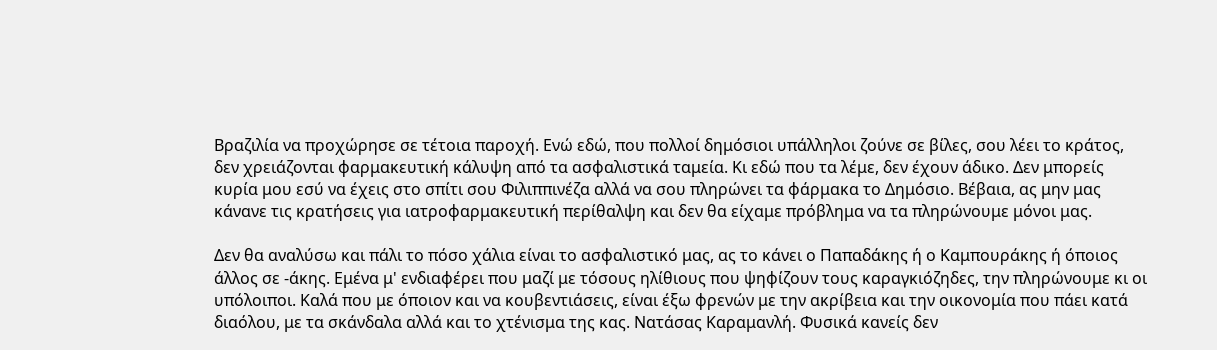Βραζιλία να προχώρησε σε τέτοια παροχή. Ενώ εδώ, που πολλοί δημόσιοι υπάλληλοι ζούνε σε βίλες, σου λέει το κράτος, δεν χρειάζονται φαρμακευτική κάλυψη από τα ασφαλιστικά ταμεία. Κι εδώ που τα λέμε, δεν έχουν άδικο. Δεν μπορείς κυρία μου εσύ να έχεις στο σπίτι σου Φιλιππινέζα αλλά να σου πληρώνει τα φάρμακα το Δημόσιο. Βέβαια, ας μην μας κάνανε τις κρατήσεις για ιατροφαρμακευτική περίθαλψη και δεν θα είχαμε πρόβλημα να τα πληρώνουμε μόνοι μας.

Δεν θα αναλύσω και πάλι το πόσο χάλια είναι το ασφαλιστικό μας, ας το κάνει ο Παπαδάκης ή ο Καμπουράκης ή όποιος άλλος σε -άκης. Εμένα μ' ενδιαφέρει που μαζί με τόσους ηλίθιους που ψηφίζουν τους καραγκιόζηδες, την πληρώνουμε κι οι υπόλοιποι. Καλά που με όποιον και να κουβεντιάσεις, είναι έξω φρενών με την ακρίβεια και την οικονομία που πάει κατά διαόλου, με τα σκάνδαλα αλλά και το χτένισμα της κας. Νατάσας Καραμανλή. Φυσικά κανείς δεν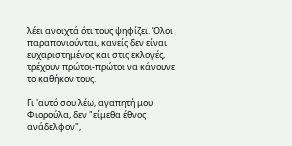λέει ανοιχτά ότι τους ψηφίζει. Όλοι παραπονιούνται, κανείς δεν είναι ευχαριστημένος και στις εκλογές, τρέχουν πρώτοι-πρώτοι να κάνουνε το καθήκον τους.

Γι 'αυτό σου λέω, αγαπητή μου Φιορούλα, δεν "είμεθα έθνος ανάδελφον",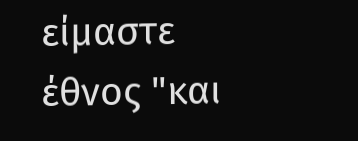είμαστε έθνος "και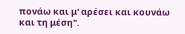πονάω και μ' αρέσει και κουνάω και τη μέση".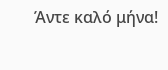Άντε καλό μήνα!